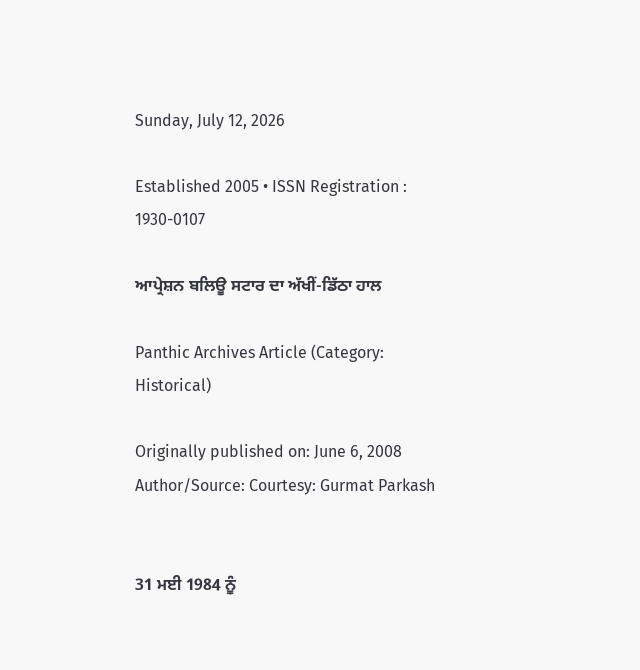Sunday, July 12, 2026

Established 2005 • ISSN Registration : 1930-0107

ਆਪ੍ਰੇਸ਼ਨ ਬਲਿਊ ਸਟਾਰ ਦਾ ਅੱਖੀਂ-ਡਿੱਠਾ ਹਾਲ

Panthic Archives Article (Category: Historical)

Originally published on: June 6, 2008
Author/Source: Courtesy: Gurmat Parkash


31 ਮਈ 1984 ਨੂੰ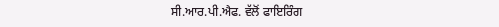ਸੀ.ਆਰ.ਪੀ.ਐਫ. ਵੱਲੋਂ ਫਾਇਰਿੰਗ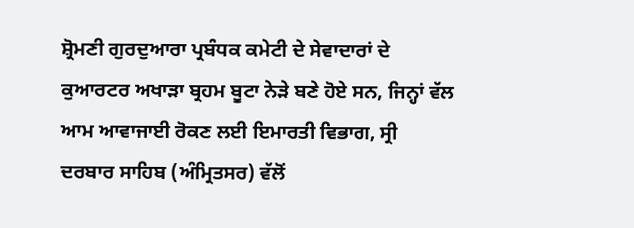ਸ਼੍ਰੋਮਣੀ ਗੁਰਦੁਆਰਾ ਪ੍ਰਬੰਧਕ ਕਮੇਟੀ ਦੇ ਸੇਵਾਦਾਰਾਂ ਦੇ ਕੁਆਰਟਰ ਅਖਾੜਾ ਬ੍ਰਹਮ ਬੂਟਾ ਨੇੜੇ ਬਣੇ ਹੋਏ ਸਨ, ਜਿਨ੍ਹਾਂ ਵੱਲ ਆਮ ਆਵਾਜਾਈ ਰੋਕਣ ਲਈ ਇਮਾਰਤੀ ਵਿਭਾਗ, ਸ੍ਰੀ ਦਰਬਾਰ ਸਾਹਿਬ (ਅੰਮ੍ਰਿਤਸਰ) ਵੱਲੋਂ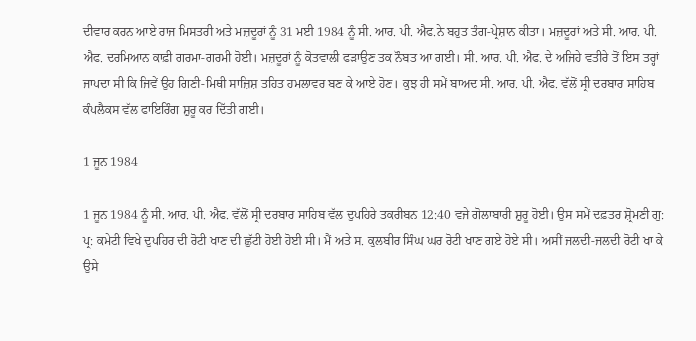ਦੀਵਾਰ ਕਰਨ ਆਏ ਰਾਜ ਮਿਸਤਰੀ ਅਤੇ ਮਜ਼ਦੂਰਾਂ ਨੂੰ 31 ਮਈ 1984 ਨੂੰ ਸੀ. ਆਰ. ਪੀ. ਐਫ.ਨੇ ਬਹੁਤ ਤੰਗ-ਪ੍ਰੇਸ਼ਾਨ ਕੀਤਾ। ਮਜ਼ਦੂਰਾਂ ਅਤੇ ਸੀ. ਆਰ. ਪੀ. ਐਫ. ਦਰਮਿਆਨ ਕਾਫ਼ੀ ਗਰਮਾ-ਗਰਮੀ ਹੋਈ। ਮਜ਼ਦੂਰਾਂ ਨੂੰ ਕੋਤਵਾਲੀ ਫੜਾਉਣ ਤਕ ਨੌਬਤ ਆ ਗਈ। ਸੀ. ਆਰ. ਪੀ. ਐਫ. ਦੇ ਅਜਿਹੇ ਵਤੀਰੇ ਤੋਂ ਇਸ ਤਰ੍ਹਾਂ ਜਾਪਦਾ ਸੀ ਕਿ ਜਿਵੇਂ ਉਹ ਗਿਣੀ-ਮਿਥੀ ਸਾਜ਼ਿਸ਼ ਤਹਿਤ ਹਮਲਾਵਰ ਬਣ ਕੇ ਆਏ ਹੋਣ। ਕੁਝ ਹੀ ਸਮੇਂ ਬਾਅਦ ਸੀ. ਆਰ. ਪੀ. ਐਫ. ਵੱਲੋਂ ਸ੍ਰੀ ਦਰਬਾਰ ਸਾਹਿਬ ਕੰਪਲੈਕਸ ਵੱਲ ਫਾਇਰਿੰਗ ਸ਼ੁਰੂ ਕਰ ਦਿੱਤੀ ਗਈ।

1 ਜੂਨ 1984

1 ਜੂਨ 1984 ਨੂੰ ਸੀ. ਆਰ. ਪੀ. ਐਫ. ਵੱਲੋਂ ਸ੍ਰੀ ਦਰਬਾਰ ਸਾਹਿਬ ਵੱਲ ਦੁਪਹਿਰੇ ਤਕਰੀਬਨ 12:40 ਵਜੇ ਗੋਲਾਬਾਰੀ ਸ਼ੁਰੂ ਹੋਈ। ਉਸ ਸਮੇਂ ਦਫ਼ਤਰ ਸ਼੍ਰੋਮਣੀ ਗੁ: ਪ੍ਰ: ਕਮੇਟੀ ਵਿਖੇ ਦੁਪਹਿਰ ਦੀ ਰੋਟੀ ਖਾਣ ਦੀ ਛੁੱਟੀ ਹੋਈ ਹੋਈ ਸੀ। ਮੈਂ ਅਤੇ ਸ. ਕੁਲਬੀਰ ਸਿੰਘ ਘਰ ਰੋਟੀ ਖਾਣ ਗਏ ਹੋਏ ਸੀ। ਅਸੀਂ ਜਲਦੀ-ਜਲਦੀ ਰੋਟੀ ਖਾ ਕੇ ਉਸੇ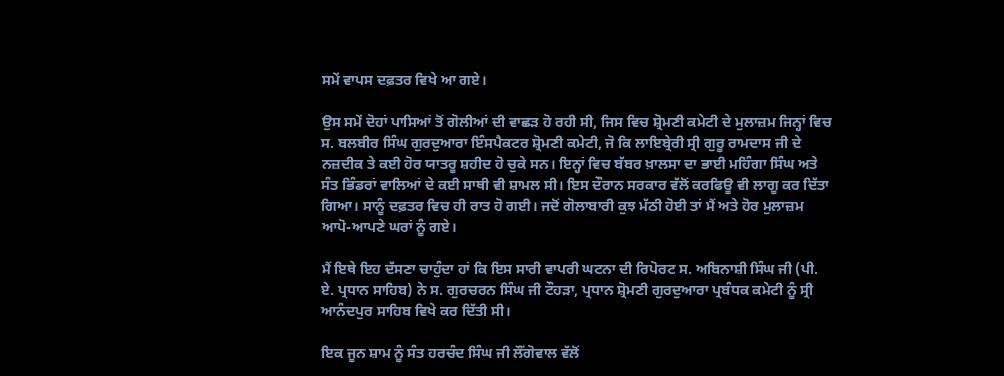ਸਮੇਂ ਵਾਪਸ ਦਫ਼ਤਰ ਵਿਖੇ ਆ ਗਏ।

ਉਸ ਸਮੇਂ ਦੋਹਾਂ ਪਾਸਿਆਂ ਤੋਂ ਗੋਲੀਆਂ ਦੀ ਵਾਛੜ ਹੋ ਰਹੀ ਸੀ, ਜਿਸ ਵਿਚ ਸ਼੍ਰੋਮਣੀ ਕਮੇਟੀ ਦੇ ਮੁਲਾਜ਼ਮ ਜਿਨ੍ਹਾਂ ਵਿਚ ਸ. ਬਲਬੀਰ ਸਿੰਘ ਗੁਰਦੁਆਰਾ ਇੰਸਪੈਕਟਰ ਸ਼੍ਰੋਮਣੀ ਕਮੇਟੀ, ਜੋ ਕਿ ਲਾਇਬ੍ਰੇਰੀ ਸ੍ਰੀ ਗੁਰੂ ਰਾਮਦਾਸ ਜੀ ਦੇ ਨਜ਼ਦੀਕ ਤੇ ਕਈ ਹੋਰ ਯਾਤਰੂ ਸ਼ਹੀਦ ਹੋ ਚੁਕੇ ਸਨ। ਇਨ੍ਹਾਂ ਵਿਚ ਬੱਬਰ ਖ਼ਾਲਸਾ ਦਾ ਭਾਈ ਮਹਿੰਗਾ ਸਿੰਘ ਅਤੇ ਸੰਤ ਭਿੰਡਰਾਂ ਵਾਲਿਆਂ ਦੇ ਕਈ ਸਾਥੀ ਵੀ ਸ਼ਾਮਲ ਸੀ। ਇਸ ਦੌਰਾਨ ਸਰਕਾਰ ਵੱਲੋਂ ਕਰਫਿਊ ਵੀ ਲਾਗੂ ਕਰ ਦਿੱਤਾ ਗਿਆ। ਸਾਨੂੰ ਦਫ਼ਤਰ ਵਿਚ ਹੀ ਰਾਤ ਹੋ ਗਈ। ਜਦੋਂ ਗੋਲਾਬਾਰੀ ਕੁਝ ਮੱਠੀ ਹੋਈ ਤਾਂ ਮੈਂ ਅਤੇ ਹੋਰ ਮੁਲਾਜ਼ਮ ਆਪੋ-ਆਪਣੇ ਘਰਾਂ ਨੂੰ ਗਏ।

ਮੈਂ ਇਥੇ ਇਹ ਦੱਸਣਾ ਚਾਹੁੰਦਾ ਹਾਂ ਕਿ ਇਸ ਸਾਰੀ ਵਾਪਰੀ ਘਟਨਾ ਦੀ ਰਿਪੋਰਟ ਸ. ਅਬਿਨਾਸ਼ੀ ਸਿੰਘ ਜੀ (ਪੀ. ਏ. ਪ੍ਰਧਾਨ ਸਾਹਿਬ) ਨੇ ਸ. ਗੁਰਚਰਨ ਸਿੰਘ ਜੀ ਟੌਹੜਾ, ਪ੍ਰਧਾਨ ਸ਼੍ਰੋਮਣੀ ਗੁਰਦੁਆਰਾ ਪ੍ਰਬੰਧਕ ਕਮੇਟੀ ਨੂੰ ਸ੍ਰੀ ਆਨੰਦਪੁਰ ਸਾਹਿਬ ਵਿਖੇ ਕਰ ਦਿੱਤੀ ਸੀ।

ਇਕ ਜੂਨ ਸ਼ਾਮ ਨੂੰ ਸੰਤ ਹਰਚੰਦ ਸਿੰਘ ਜੀ ਲੌਂਗੋਵਾਲ ਵੱਲੋਂ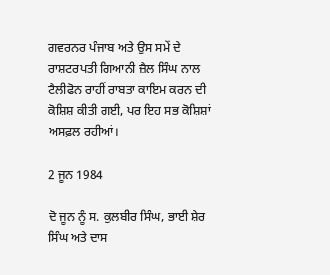ਗਵਰਨਰ ਪੰਜਾਬ ਅਤੇ ਉਸ ਸਮੇਂ ਦੇ ਰਾਸ਼ਟਰਪਤੀ ਗਿਆਨੀ ਜ਼ੈਲ ਸਿੰਘ ਨਾਲ ਟੈਲੀਫੋਨ ਰਾਹੀਂ ਰਾਬਤਾ ਕਾਇਮ ਕਰਨ ਦੀ ਕੋਸ਼ਿਸ਼ ਕੀਤੀ ਗਈ, ਪਰ ਇਹ ਸਭ ਕੋਸ਼ਿਸ਼ਾਂ ਅਸਫ਼ਲ ਰਹੀਆਂ।

2 ਜੂਨ 1984

ਦੋ ਜੂਨ ਨੂੰ ਸ. ਕੁਲਬੀਰ ਸਿੰਘ, ਭਾਈ ਸ਼ੇਰ ਸਿੰਘ ਅਤੇ ਦਾਸ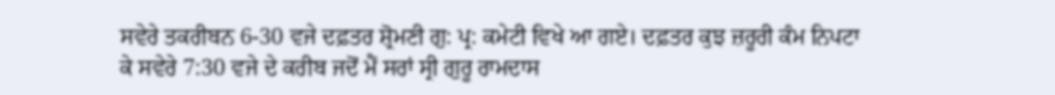ਸਵੇਰੇ ਤਕਰੀਬਨ 6-30 ਵਜੇ ਦਫ਼ਤਰ ਸ਼੍ਰੋਮਣੀ ਗੁ: ਪ੍ਰ: ਕਮੇਟੀ ਵਿਖੇ ਆ ਗਏ। ਦਫ਼ਤਰ ਕੁਝ ਜ਼ਰੂਰੀ ਕੰਮ ਨਿਪਟਾ ਕੇ ਸਵੇਰੇ 7:30 ਵਜੇ ਦੇ ਕਰੀਬ ਜਦੋਂ ਮੈਂ ਸਰਾਂ ਸ੍ਰੀ ਗੁਰੂ ਰਾਮਦਾਸ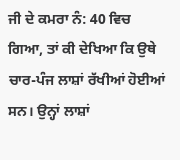ਜੀ ਦੇ ਕਮਰਾ ਨੰ: 40 ਵਿਚ ਗਿਆ, ਤਾਂ ਕੀ ਦੇਖਿਆ ਕਿ ਉਥੇ ਚਾਰ-ਪੰਜ ਲਾਸ਼ਾਂ ਰੱਖੀਆਂ ਹੋਈਆਂ ਸਨ। ਉਨ੍ਹਾਂ ਲਾਸ਼ਾਂ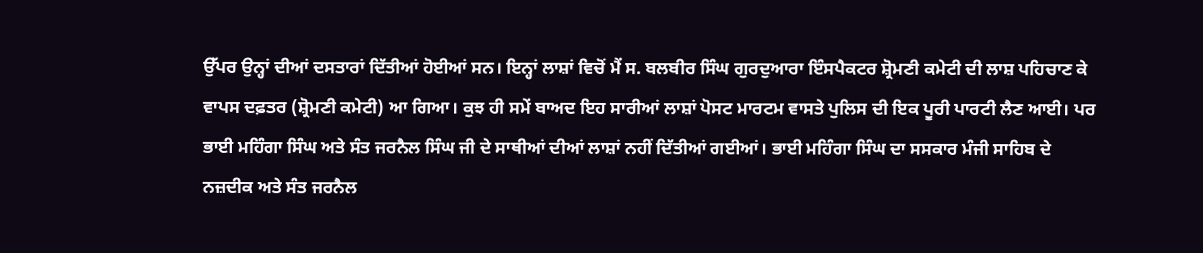ਉੱਪਰ ਉਨ੍ਹਾਂ ਦੀਆਂ ਦਸਤਾਰਾਂ ਦਿੱਤੀਆਂ ਹੋਈਆਂ ਸਨ। ਇਨ੍ਹਾਂ ਲਾਸ਼ਾਂ ਵਿਚੋਂ ਮੈਂ ਸ. ਬਲਬੀਰ ਸਿੰਘ ਗੁਰਦੁਆਰਾ ਇੰਸਪੈਕਟਰ ਸ਼੍ਰੋਮਣੀ ਕਮੇਟੀ ਦੀ ਲਾਸ਼ ਪਹਿਚਾਣ ਕੇ ਵਾਪਸ ਦਫ਼ਤਰ (ਸ਼੍ਰੋਮਣੀ ਕਮੇਟੀ) ਆ ਗਿਆ। ਕੁਝ ਹੀ ਸਮੇਂ ਬਾਅਦ ਇਹ ਸਾਰੀਆਂ ਲਾਸ਼ਾਂ ਪੋਸਟ ਮਾਰਟਮ ਵਾਸਤੇ ਪੁਲਿਸ ਦੀ ਇਕ ਪੂਰੀ ਪਾਰਟੀ ਲੈਣ ਆਈ। ਪਰ ਭਾਈ ਮਹਿੰਗਾ ਸਿੰਘ ਅਤੇ ਸੰਤ ਜਰਨੈਲ ਸਿੰਘ ਜੀ ਦੇ ਸਾਥੀਆਂ ਦੀਆਂ ਲਾਸ਼ਾਂ ਨਹੀਂ ਦਿੱਤੀਆਂ ਗਈਆਂ। ਭਾਈ ਮਹਿੰਗਾ ਸਿੰਘ ਦਾ ਸਸਕਾਰ ਮੰਜੀ ਸਾਹਿਬ ਦੇ ਨਜ਼ਦੀਕ ਅਤੇ ਸੰਤ ਜਰਨੈਲ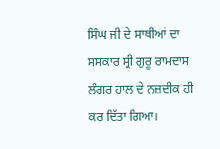ਸਿੰਘ ਜੀ ਦੇ ਸਾਥੀਆਂ ਦਾ ਸਸਕਾਰ ਸ੍ਰੀ ਗੁਰੂ ਰਾਮਦਾਸ ਲੰਗਰ ਹਾਲ ਦੇ ਨਜ਼ਦੀਕ ਹੀ ਕਰ ਦਿੱਤਾ ਗਿਆ।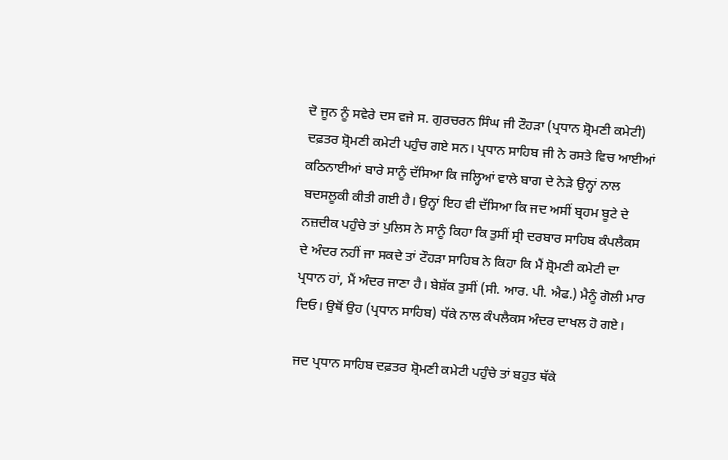ਦੋ ਜੂਨ ਨੂੰ ਸਵੇਰੇ ਦਸ ਵਜੇ ਸ. ਗੁਰਚਰਨ ਸਿੰਘ ਜੀ ਟੌਹੜਾ (ਪ੍ਰਧਾਨ ਸ਼੍ਰੋਮਣੀ ਕਮੇਟੀ) ਦਫ਼ਤਰ ਸ਼੍ਰੋਮਣੀ ਕਮੇਟੀ ਪਹੁੰਚ ਗਏ ਸਨ। ਪ੍ਰਧਾਨ ਸਾਹਿਬ ਜੀ ਨੇ ਰਸਤੇ ਵਿਚ ਆਈਆਂ ਕਠਿਨਾਈਆਂ ਬਾਰੇ ਸਾਨੂੰ ਦੱਸਿਆ ਕਿ ਜਲ੍ਹਿਆਂ ਵਾਲੇ ਬਾਗ ਦੇ ਨੇੜੇ ਉਨ੍ਹਾਂ ਨਾਲ ਬਦਸਲੂਕੀ ਕੀਤੀ ਗਈ ਹੈ। ਉਨ੍ਹਾਂ ਇਹ ਵੀ ਦੱਸਿਆ ਕਿ ਜਦ ਅਸੀਂ ਬ੍ਰਹਮ ਬੂਟੇ ਦੇ ਨਜ਼ਦੀਕ ਪਹੁੰਚੇ ਤਾਂ ਪੁਲਿਸ ਨੇ ਸਾਨੂੰ ਕਿਹਾ ਕਿ ਤੁਸੀਂ ਸ੍ਰੀ ਦਰਬਾਰ ਸਾਹਿਬ ਕੰਪਲੈਕਸ ਦੇ ਅੰਦਰ ਨਹੀਂ ਜਾ ਸਕਦੇ ਤਾਂ ਟੌਹੜਾ ਸਾਹਿਬ ਨੇ ਕਿਹਾ ਕਿ ਮੈਂ ਸ਼੍ਰੋਮਣੀ ਕਮੇਟੀ ਦਾ ਪ੍ਰਧਾਨ ਹਾਂ, ਮੈਂ ਅੰਦਰ ਜਾਣਾ ਹੈ। ਬੇਸ਼ੱਕ ਤੁਸੀਂ (ਸੀ. ਆਰ. ਪੀ. ਐਫ.) ਮੈਨੂੰ ਗੋਲੀ ਮਾਰ ਦਿਓ। ਉਥੋਂ ਉਹ (ਪ੍ਰਧਾਨ ਸਾਹਿਬ) ਧੱਕੇ ਨਾਲ ਕੰਪਲੈਕਸ ਅੰਦਰ ਦਾਖਲ ਹੋ ਗਏ।

ਜਦ ਪ੍ਰਧਾਨ ਸਾਹਿਬ ਦਫ਼ਤਰ ਸ਼੍ਰੋਮਣੀ ਕਮੇਟੀ ਪਹੁੰਚੇ ਤਾਂ ਬਹੁਤ ਥੱਕੇ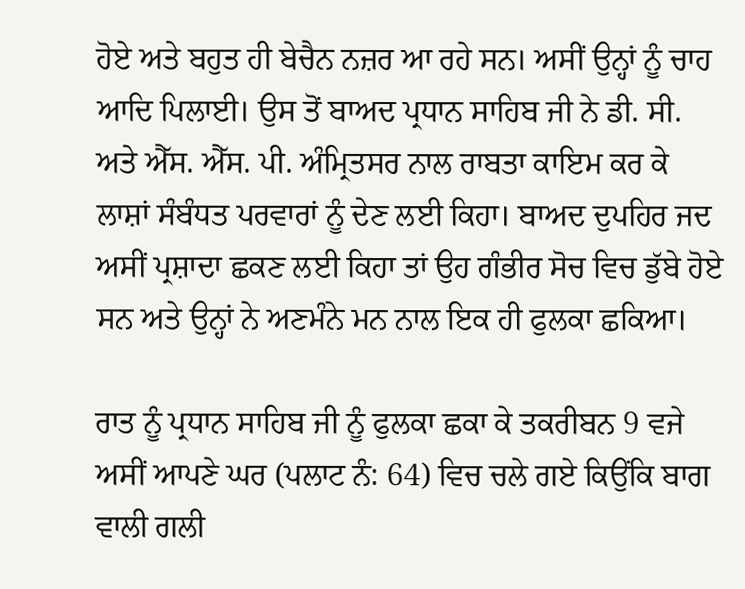ਹੋਏ ਅਤੇ ਬਹੁਤ ਹੀ ਬੇਚੈਨ ਨਜ਼ਰ ਆ ਰਹੇ ਸਨ। ਅਸੀਂ ਉਨ੍ਹਾਂ ਨੂੰ ਚਾਹ ਆਦਿ ਪਿਲਾਈ। ਉਸ ਤੋਂ ਬਾਅਦ ਪ੍ਰਧਾਨ ਸਾਹਿਬ ਜੀ ਨੇ ਡੀ. ਸੀ. ਅਤੇ ਐੱਸ. ਐੱਸ. ਪੀ. ਅੰਮ੍ਰਿਤਸਰ ਨਾਲ ਰਾਬਤਾ ਕਾਇਮ ਕਰ ਕੇ ਲਾਸ਼ਾਂ ਸੰਬੰਧਤ ਪਰਵਾਰਾਂ ਨੂੰ ਦੇਣ ਲਈ ਕਿਹਾ। ਬਾਅਦ ਦੁਪਹਿਰ ਜਦ ਅਸੀਂ ਪ੍ਰਸ਼ਾਦਾ ਛਕਣ ਲਈ ਕਿਹਾ ਤਾਂ ਉਹ ਗੰਭੀਰ ਸੋਚ ਵਿਚ ਡੁੱਬੇ ਹੋਏ ਸਨ ਅਤੇ ਉਨ੍ਹਾਂ ਨੇ ਅਣਮੰਨੇ ਮਨ ਨਾਲ ਇਕ ਹੀ ਫੁਲਕਾ ਛਕਿਆ।

ਰਾਤ ਨੂੰ ਪ੍ਰਧਾਨ ਸਾਹਿਬ ਜੀ ਨੂੰ ਫੁਲਕਾ ਛਕਾ ਕੇ ਤਕਰੀਬਨ 9 ਵਜੇ ਅਸੀਂ ਆਪਣੇ ਘਰ (ਪਲਾਟ ਨੰ: 64) ਵਿਚ ਚਲੇ ਗਏ ਕਿਉਂਕਿ ਬਾਗ ਵਾਲੀ ਗਲੀ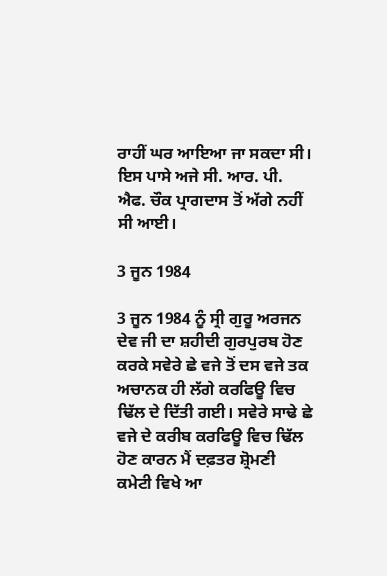ਰਾਹੀਂ ਘਰ ਆਇਆ ਜਾ ਸਕਦਾ ਸੀ। ਇਸ ਪਾਸੇ ਅਜੇ ਸੀ. ਆਰ. ਪੀ. ਐਫ. ਚੌਕ ਪ੍ਰਾਗਦਾਸ ਤੋਂ ਅੱਗੇ ਨਹੀਂ ਸੀ ਆਈ।

3 ਜੂਨ 1984

3 ਜੂਨ 1984 ਨੂੰ ਸ੍ਰੀ ਗੁਰੂ ਅਰਜਨ ਦੇਵ ਜੀ ਦਾ ਸ਼ਹੀਦੀ ਗੁਰਪੁਰਬ ਹੋਣ ਕਰਕੇ ਸਵੇਰੇ ਛੇ ਵਜੇ ਤੋਂ ਦਸ ਵਜੇ ਤਕ ਅਚਾਨਕ ਹੀ ਲੱਗੇ ਕਰਫਿਊ ਵਿਚ ਢਿੱਲ ਦੇ ਦਿੱਤੀ ਗਈ। ਸਵੇਰੇ ਸਾਢੇ ਛੇ ਵਜੇ ਦੇ ਕਰੀਬ ਕਰਫਿਊ ਵਿਚ ਢਿੱਲ ਹੋਣ ਕਾਰਨ ਮੈਂ ਦਫ਼ਤਰ ਸ਼੍ਰੋਮਣੀ ਕਮੇਟੀ ਵਿਖੇ ਆ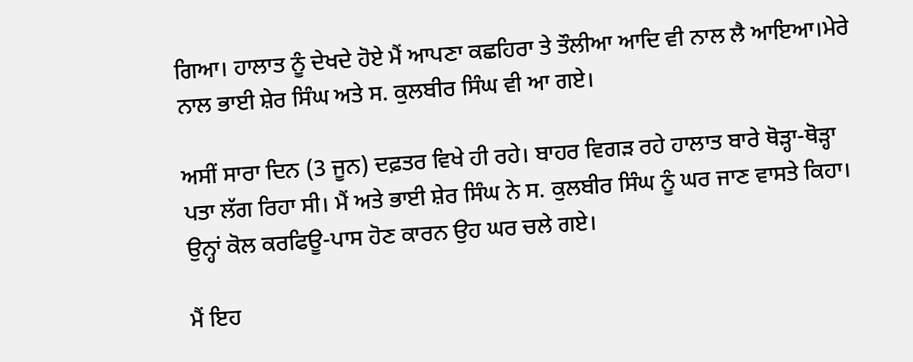ਗਿਆ। ਹਾਲਾਤ ਨੂੰ ਦੇਖਦੇ ਹੋਏ ਮੈਂ ਆਪਣਾ ਕਛਹਿਰਾ ਤੇ ਤੌਲੀਆ ਆਦਿ ਵੀ ਨਾਲ ਲੈ ਆਇਆ।ਮੇਰੇ ਨਾਲ ਭਾਈ ਸ਼ੇਰ ਸਿੰਘ ਅਤੇ ਸ. ਕੁਲਬੀਰ ਸਿੰਘ ਵੀ ਆ ਗਏ।

ਅਸੀਂ ਸਾਰਾ ਦਿਨ (3 ਜੂਨ) ਦਫ਼ਤਰ ਵਿਖੇ ਹੀ ਰਹੇ। ਬਾਹਰ ਵਿਗੜ ਰਹੇ ਹਾਲਾਤ ਬਾਰੇ ਥੋੜ੍ਹਾ-ਥੋੜ੍ਹਾ ਪਤਾ ਲੱਗ ਰਿਹਾ ਸੀ। ਮੈਂ ਅਤੇ ਭਾਈ ਸ਼ੇਰ ਸਿੰਘ ਨੇ ਸ. ਕੁਲਬੀਰ ਸਿੰਘ ਨੂੰ ਘਰ ਜਾਣ ਵਾਸਤੇ ਕਿਹਾ। ਉਨ੍ਹਾਂ ਕੋਲ ਕਰਫਿਊ-ਪਾਸ ਹੋਣ ਕਾਰਨ ਉਹ ਘਰ ਚਲੇ ਗਏ।

ਮੈਂ ਇਹ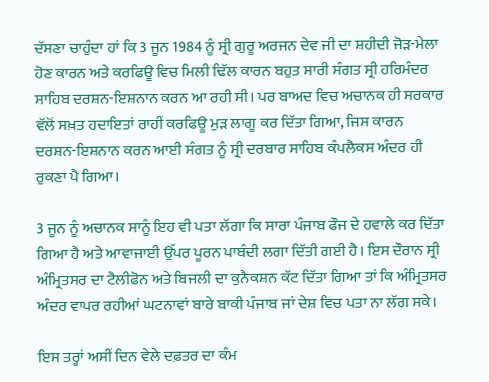ਦੱਸਣਾ ਚਾਹੁੰਦਾ ਹਾਂ ਕਿ 3 ਜੂਨ 1984 ਨੂੰ ਸ੍ਰੀ ਗੁਰੂ ਅਰਜਨ ਦੇਵ ਜੀ ਦਾ ਸ਼ਹੀਦੀ ਜੋੜ-ਮੇਲਾ ਹੋਣ ਕਾਰਨ ਅਤੇ ਕਰਫਿਊ ਵਿਚ ਮਿਲੀ ਢਿੱਲ ਕਾਰਨ ਬਹੁਤ ਸਾਰੀ ਸੰਗਤ ਸ੍ਰੀ ਹਰਿਮੰਦਰ ਸਾਹਿਬ ਦਰਸ਼ਨ-ਇਸ਼ਨਾਨ ਕਰਨ ਆ ਰਹੀ ਸੀ। ਪਰ ਬਾਅਦ ਵਿਚ ਅਚਾਨਕ ਹੀ ਸਰਕਾਰ ਵੱਲੋਂ ਸਖ਼ਤ ਹਦਾਇਤਾਂ ਰਾਹੀਂ ਕਰਫਿਊ ਮੁੜ ਲਾਗੂ ਕਰ ਦਿੱਤਾ ਗਿਆ, ਜਿਸ ਕਾਰਨ ਦਰਸ਼ਨ-ਇਸ਼ਨਾਨ ਕਰਨ ਆਈ ਸੰਗਤ ਨੂੰ ਸ੍ਰੀ ਦਰਬਾਰ ਸਾਹਿਬ ਕੰਪਲੈਕਸ ਅੰਦਰ ਹੀ ਰੁਕਣਾ ਪੈ ਗਿਆ।

3 ਜੂਨ ਨੂੰ ਅਚਾਨਕ ਸਾਨੂੰ ਇਹ ਵੀ ਪਤਾ ਲੱਗਾ ਕਿ ਸਾਰਾ ਪੰਜਾਬ ਫੌਜ ਦੇ ਹਵਾਲੇ ਕਰ ਦਿੱਤਾ ਗਿਆ ਹੈ ਅਤੇ ਆਵਾਜਾਈ ਉੱਪਰ ਪੂਰਨ ਪਾਬੰਦੀ ਲਗਾ ਦਿੱਤੀ ਗਈ ਹੈ। ਇਸ ਦੌਰਾਨ ਸ੍ਰੀ ਅੰਮ੍ਰਿਤਸਰ ਦਾ ਟੈਲੀਫੋਨ ਅਤੇ ਬਿਜਲੀ ਦਾ ਕੁਨੈਕਸ਼ਨ ਕੱਟ ਦਿੱਤਾ ਗਿਆ ਤਾਂ ਕਿ ਅੰਮ੍ਰਿਤਸਰ ਅੰਦਰ ਵਾਪਰ ਰਹੀਆਂ ਘਟਨਾਵਾਂ ਬਾਰੇ ਬਾਕੀ ਪੰਜਾਬ ਜਾਂ ਦੇਸ਼ ਵਿਚ ਪਤਾ ਨਾ ਲੱਗ ਸਕੇ।

ਇਸ ਤਰ੍ਹਾਂ ਅਸੀਂ ਦਿਨ ਵੇਲੇ ਦਫ਼ਤਰ ਦਾ ਕੰਮ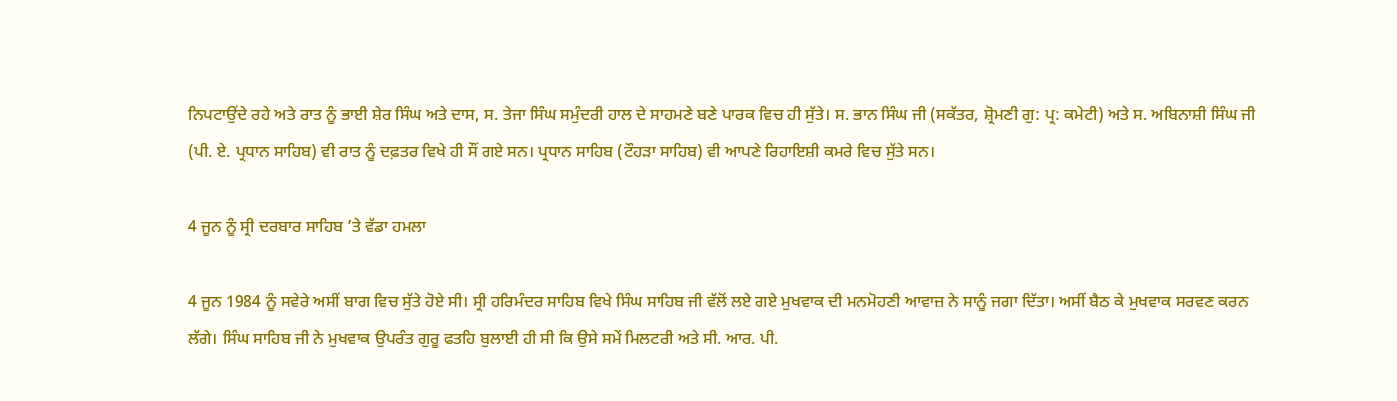ਨਿਪਟਾਉਂਦੇ ਰਹੇ ਅਤੇ ਰਾਤ ਨੂੰ ਭਾਈ ਸ਼ੇਰ ਸਿੰਘ ਅਤੇ ਦਾਸ, ਸ. ਤੇਜਾ ਸਿੰਘ ਸਮੁੰਦਰੀ ਹਾਲ ਦੇ ਸਾਹਮਣੇ ਬਣੇ ਪਾਰਕ ਵਿਚ ਹੀ ਸੁੱਤੇ। ਸ. ਭਾਨ ਸਿੰਘ ਜੀ (ਸਕੱਤਰ, ਸ਼੍ਰੋਮਣੀ ਗੁ: ਪ੍ਰ: ਕਮੇਟੀ) ਅਤੇ ਸ. ਅਬਿਨਾਸ਼ੀ ਸਿੰਘ ਜੀ (ਪੀ. ਏ. ਪ੍ਰਧਾਨ ਸਾਹਿਬ) ਵੀ ਰਾਤ ਨੂੰ ਦਫ਼ਤਰ ਵਿਖੇ ਹੀ ਸੌਂ ਗਏ ਸਨ। ਪ੍ਰਧਾਨ ਸਾਹਿਬ (ਟੌਹੜਾ ਸਾਹਿਬ) ਵੀ ਆਪਣੇ ਰਿਹਾਇਸ਼ੀ ਕਮਰੇ ਵਿਚ ਸੁੱਤੇ ਸਨ।

4 ਜੂਨ ਨੂੰ ਸ੍ਰੀ ਦਰਬਾਰ ਸਾਹਿਬ ’ਤੇ ਵੱਡਾ ਹਮਲਾ

4 ਜੂਨ 1984 ਨੂੰ ਸਵੇਰੇ ਅਸੀਂ ਬਾਗ ਵਿਚ ਸੁੱਤੇ ਹੋਏ ਸੀ। ਸ੍ਰੀ ਹਰਿਮੰਦਰ ਸਾਹਿਬ ਵਿਖੇ ਸਿੰਘ ਸਾਹਿਬ ਜੀ ਵੱਲੋਂ ਲਏ ਗਏ ਮੁਖਵਾਕ ਦੀ ਮਨਮੋਹਣੀ ਆਵਾਜ਼ ਨੇ ਸਾਨੂੰ ਜਗਾ ਦਿੱਤਾ। ਅਸੀਂ ਬੈਠ ਕੇ ਮੁਖਵਾਕ ਸਰਵਣ ਕਰਨ ਲੱਗੇ। ਸਿੰਘ ਸਾਹਿਬ ਜੀ ਨੇ ਮੁਖਵਾਕ ਉਪਰੰਤ ਗੁਰੂ ਫਤਹਿ ਬੁਲਾਈ ਹੀ ਸੀ ਕਿ ਉਸੇ ਸਮੇਂ ਮਿਲਟਰੀ ਅਤੇ ਸੀ. ਆਰ. ਪੀ.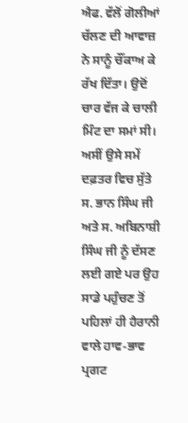ਐਫ. ਵੱਲੋਂ ਗੋਲੀਆਂ ਚੱਲਣ ਦੀ ਆਵਾਜ਼ ਨੇ ਸਾਨੂੰ ਚੌਂਕਾਅ ਕੇ ਰੱਖ ਦਿੱਤਾ। ਉਦੋਂ ਚਾਰ ਵੱਜ ਕੇ ਚਾਲੀ ਮਿੰਟ ਦਾ ਸਮਾਂ ਸੀ। ਅਸੀਂ ਉਸੇ ਸਮੇਂ ਦਫ਼ਤਰ ਵਿਚ ਸੁੱਤੇ ਸ. ਭਾਨ ਸਿੰਘ ਜੀ ਅਤੇ ਸ. ਅਬਿਨਾਸ਼ੀ ਸਿੰਘ ਜੀ ਨੂੰ ਦੱਸਣ ਲਈ ਗਏ ਪਰ ਉਹ ਸਾਡੇ ਪਹੁੰਚਣ ਤੋਂ ਪਹਿਲਾਂ ਹੀ ਹੈਰਾਨੀ ਵਾਲੇ ਹਾਵ-ਭਾਵ ਪ੍ਰਗਟ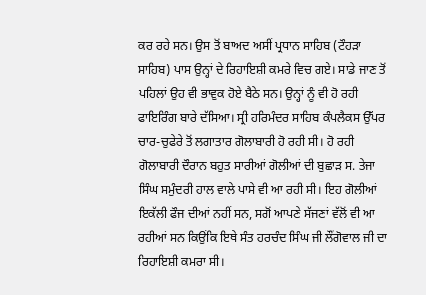ਕਰ ਰਹੇ ਸਨ। ਉਸ ਤੋਂ ਬਾਅਦ ਅਸੀਂ ਪ੍ਰਧਾਨ ਸਾਹਿਬ (ਟੌਹੜਾ ਸਾਹਿਬ) ਪਾਸ ਉਨ੍ਹਾਂ ਦੇ ਰਿਹਾਇਸ਼ੀ ਕਮਰੇ ਵਿਚ ਗਏ। ਸਾਡੇ ਜਾਣ ਤੋਂ ਪਹਿਲਾਂ ਉਹ ਵੀ ਭਾਵੁਕ ਹੋਏ ਬੈਠੇ ਸਨ। ਉਨ੍ਹਾਂ ਨੂੰ ਵੀ ਹੋ ਰਹੀ ਫਾਇਰਿੰਗ ਬਾਰੇ ਦੱਸਿਆ। ਸ੍ਰੀ ਹਰਿਮੰਦਰ ਸਾਹਿਬ ਕੰਪਲੈਕਸ ਉੱਪਰ ਚਾਰ-ਚੁਫੇਰੇ ਤੋਂ ਲਗਾਤਾਰ ਗੋਲਾਬਾਰੀ ਹੋ ਰਹੀ ਸੀ। ਹੋ ਰਹੀ ਗੋਲਾਬਾਰੀ ਦੌਰਾਨ ਬਹੁਤ ਸਾਰੀਆਂ ਗੋਲੀਆਂ ਦੀ ਬੁਛਾੜ ਸ. ਤੇਜਾ ਸਿੰਘ ਸਮੁੰਦਰੀ ਹਾਲ ਵਾਲੇ ਪਾਸੇ ਵੀ ਆ ਰਹੀ ਸੀ। ਇਹ ਗੋਲੀਆਂ ਇਕੱਲੀ ਫੌਜ ਦੀਆਂ ਨਹੀਂ ਸਨ, ਸਗੋਂ ਆਪਣੇ ਸੱਜਣਾਂ ਵੱਲੋਂ ਵੀ ਆ ਰਹੀਆਂ ਸਨ ਕਿਉਂਕਿ ਇਥੇ ਸੰਤ ਹਰਚੰਦ ਸਿੰਘ ਜੀ ਲੌਂਗੋਵਾਲ ਜੀ ਦਾ ਰਿਹਾਇਸ਼ੀ ਕਮਰਾ ਸੀ।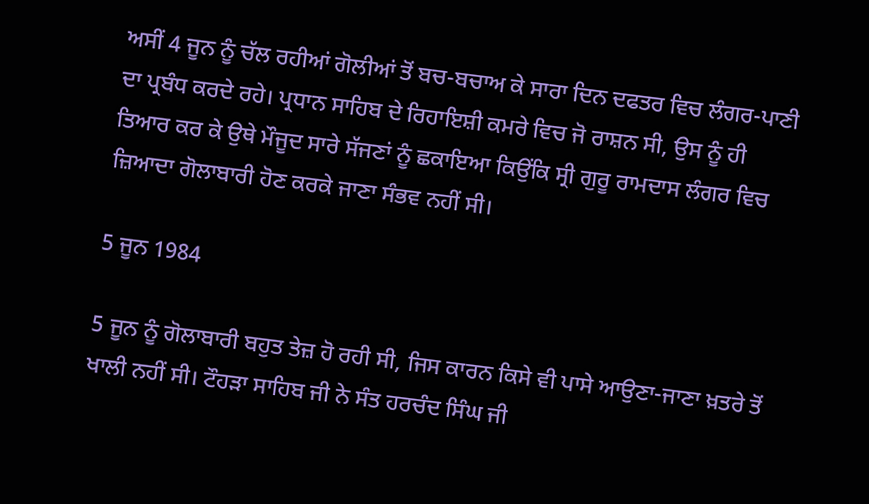ਅਸੀਂ 4 ਜੂਨ ਨੂੰ ਚੱਲ ਰਹੀਆਂ ਗੋਲੀਆਂ ਤੋਂ ਬਚ-ਬਚਾਅ ਕੇ ਸਾਰਾ ਦਿਨ ਦਫਤਰ ਵਿਚ ਲੰਗਰ-ਪਾਣੀ ਦਾ ਪ੍ਰਬੰਧ ਕਰਦੇ ਰਹੇ। ਪ੍ਰਧਾਨ ਸਾਹਿਬ ਦੇ ਰਿਹਾਇਸ਼ੀ ਕਮਰੇ ਵਿਚ ਜੋ ਰਾਸ਼ਨ ਸੀ, ਉਸ ਨੂੰ ਹੀ ਤਿਆਰ ਕਰ ਕੇ ਉਥੇ ਮੌਜੂਦ ਸਾਰੇ ਸੱਜਣਾਂ ਨੂੰ ਛਕਾਇਆ ਕਿਉਂਕਿ ਸ੍ਰੀ ਗੁਰੂ ਰਾਮਦਾਸ ਲੰਗਰ ਵਿਚ ਜ਼ਿਆਦਾ ਗੋਲਾਬਾਰੀ ਹੋਣ ਕਰਕੇ ਜਾਣਾ ਸੰਭਵ ਨਹੀਂ ਸੀ।

5 ਜੂਨ 1984

5 ਜੂਨ ਨੂੰ ਗੋਲਾਬਾਰੀ ਬਹੁਤ ਤੇਜ਼ ਹੋ ਰਹੀ ਸੀ, ਜਿਸ ਕਾਰਨ ਕਿਸੇ ਵੀ ਪਾਸੇ ਆਉਣਾ-ਜਾਣਾ ਖ਼ਤਰੇ ਤੋਂ ਖਾਲੀ ਨਹੀਂ ਸੀ। ਟੌਹੜਾ ਸਾਹਿਬ ਜੀ ਨੇ ਸੰਤ ਹਰਚੰਦ ਸਿੰਘ ਜੀ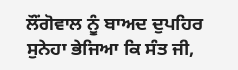ਲੌਂਗੋਵਾਲ ਨੂੰ ਬਾਅਦ ਦੁਪਹਿਰ ਸੁਨੇਹਾ ਭੇਜਿਆ ਕਿ ਸੰਤ ਜੀ,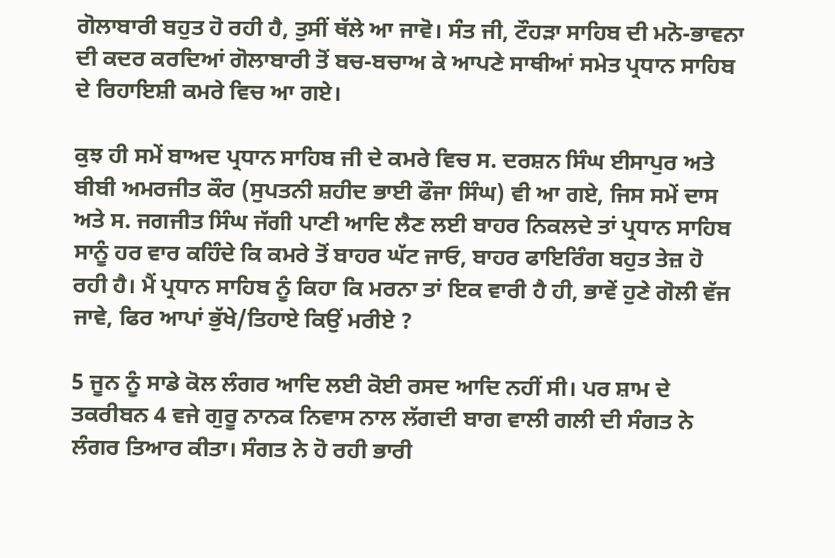ਗੋਲਾਬਾਰੀ ਬਹੁਤ ਹੋ ਰਹੀ ਹੈ, ਤੁਸੀਂ ਥੱਲੇ ਆ ਜਾਵੋ। ਸੰਤ ਜੀ, ਟੌਹੜਾ ਸਾਹਿਬ ਦੀ ਮਨੋ-ਭਾਵਨਾ ਦੀ ਕਦਰ ਕਰਦਿਆਂ ਗੋਲਾਬਾਰੀ ਤੋਂ ਬਚ-ਬਚਾਅ ਕੇ ਆਪਣੇ ਸਾਥੀਆਂ ਸਮੇਤ ਪ੍ਰਧਾਨ ਸਾਹਿਬ ਦੇ ਰਿਹਾਇਸ਼ੀ ਕਮਰੇ ਵਿਚ ਆ ਗਏ।

ਕੁਝ ਹੀ ਸਮੇਂ ਬਾਅਦ ਪ੍ਰਧਾਨ ਸਾਹਿਬ ਜੀ ਦੇ ਕਮਰੇ ਵਿਚ ਸ. ਦਰਸ਼ਨ ਸਿੰਘ ਈਸਾਪੁਰ ਅਤੇ ਬੀਬੀ ਅਮਰਜੀਤ ਕੌਰ (ਸੁਪਤਨੀ ਸ਼ਹੀਦ ਭਾਈ ਫੌਜਾ ਸਿੰਘ) ਵੀ ਆ ਗਏ, ਜਿਸ ਸਮੇਂ ਦਾਸ ਅਤੇ ਸ. ਜਗਜੀਤ ਸਿੰਘ ਜੱਗੀ ਪਾਣੀ ਆਦਿ ਲੈਣ ਲਈ ਬਾਹਰ ਨਿਕਲਦੇ ਤਾਂ ਪ੍ਰਧਾਨ ਸਾਹਿਬ ਸਾਨੂੰ ਹਰ ਵਾਰ ਕਹਿੰਦੇ ਕਿ ਕਮਰੇ ਤੋਂ ਬਾਹਰ ਘੱਟ ਜਾਓ, ਬਾਹਰ ਫਾਇਰਿੰਗ ਬਹੁਤ ਤੇਜ਼ ਹੋ ਰਹੀ ਹੈ। ਮੈਂ ਪ੍ਰਧਾਨ ਸਾਹਿਬ ਨੂੰ ਕਿਹਾ ਕਿ ਮਰਨਾ ਤਾਂ ਇਕ ਵਾਰੀ ਹੈ ਹੀ, ਭਾਵੇਂ ਹੁਣੇ ਗੋਲੀ ਵੱਜ ਜਾਵੇ, ਫਿਰ ਆਪਾਂ ਭੁੱਖੇ/ਤਿਹਾਏ ਕਿਉਂ ਮਰੀਏ ?

5 ਜੂਨ ਨੂੰ ਸਾਡੇ ਕੋਲ ਲੰਗਰ ਆਦਿ ਲਈ ਕੋਈ ਰਸਦ ਆਦਿ ਨਹੀਂ ਸੀ। ਪਰ ਸ਼ਾਮ ਦੇ ਤਕਰੀਬਨ 4 ਵਜੇ ਗੁਰੂ ਨਾਨਕ ਨਿਵਾਸ ਨਾਲ ਲੱਗਦੀ ਬਾਗ ਵਾਲੀ ਗਲੀ ਦੀ ਸੰਗਤ ਨੇ ਲੰਗਰ ਤਿਆਰ ਕੀਤਾ। ਸੰਗਤ ਨੇ ਹੋ ਰਹੀ ਭਾਰੀ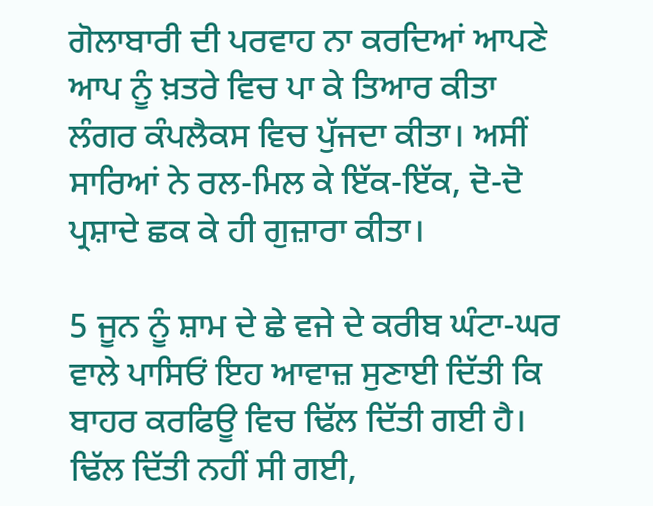ਗੋਲਾਬਾਰੀ ਦੀ ਪਰਵਾਹ ਨਾ ਕਰਦਿਆਂ ਆਪਣੇ ਆਪ ਨੂੰ ਖ਼ਤਰੇ ਵਿਚ ਪਾ ਕੇ ਤਿਆਰ ਕੀਤਾ ਲੰਗਰ ਕੰਪਲੈਕਸ ਵਿਚ ਪੁੱਜਦਾ ਕੀਤਾ। ਅਸੀਂ ਸਾਰਿਆਂ ਨੇ ਰਲ-ਮਿਲ ਕੇ ਇੱਕ-ਇੱਕ, ਦੋ-ਦੋ ਪ੍ਰਸ਼ਾਦੇ ਛਕ ਕੇ ਹੀ ਗੁਜ਼ਾਰਾ ਕੀਤਾ।

5 ਜੂਨ ਨੂੰ ਸ਼ਾਮ ਦੇ ਛੇ ਵਜੇ ਦੇ ਕਰੀਬ ਘੰਟਾ-ਘਰ ਵਾਲੇ ਪਾਸਿਓਂ ਇਹ ਆਵਾਜ਼ ਸੁਣਾਈ ਦਿੱਤੀ ਕਿ ਬਾਹਰ ਕਰਫਿਊ ਵਿਚ ਢਿੱਲ ਦਿੱਤੀ ਗਈ ਹੈ। ਢਿੱਲ ਦਿੱਤੀ ਨਹੀਂ ਸੀ ਗਈ,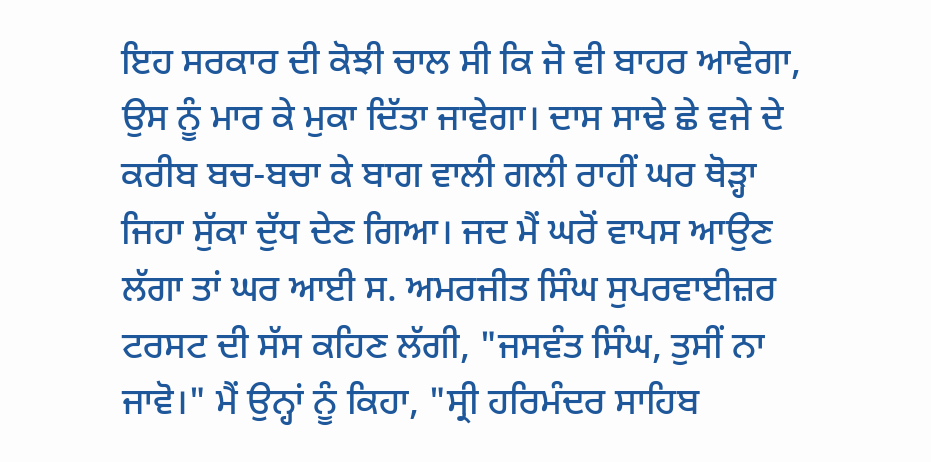ਇਹ ਸਰਕਾਰ ਦੀ ਕੋਝੀ ਚਾਲ ਸੀ ਕਿ ਜੋ ਵੀ ਬਾਹਰ ਆਵੇਗਾ, ਉਸ ਨੂੰ ਮਾਰ ਕੇ ਮੁਕਾ ਦਿੱਤਾ ਜਾਵੇਗਾ। ਦਾਸ ਸਾਢੇ ਛੇ ਵਜੇ ਦੇ ਕਰੀਬ ਬਚ-ਬਚਾ ਕੇ ਬਾਗ ਵਾਲੀ ਗਲੀ ਰਾਹੀਂ ਘਰ ਥੋੜ੍ਹਾ ਜਿਹਾ ਸੁੱਕਾ ਦੁੱਧ ਦੇਣ ਗਿਆ। ਜਦ ਮੈਂ ਘਰੋਂ ਵਾਪਸ ਆਉਣ ਲੱਗਾ ਤਾਂ ਘਰ ਆਈ ਸ. ਅਮਰਜੀਤ ਸਿੰਘ ਸੁਪਰਵਾਈਜ਼ਰ ਟਰਸਟ ਦੀ ਸੱਸ ਕਹਿਣ ਲੱਗੀ, "ਜਸਵੰਤ ਸਿੰਘ, ਤੁਸੀਂ ਨਾ ਜਾਵੋ।" ਮੈਂ ਉਨ੍ਹਾਂ ਨੂੰ ਕਿਹਾ, "ਸ੍ਰੀ ਹਰਿਮੰਦਰ ਸਾਹਿਬ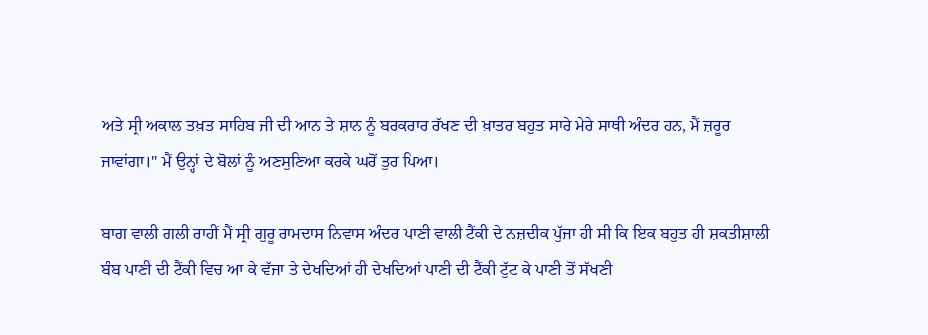ਅਤੇ ਸ੍ਰੀ ਅਕਾਲ ਤਖ਼ਤ ਸਾਹਿਬ ਜੀ ਦੀ ਆਨ ਤੇ ਸ਼ਾਨ ਨੂੰ ਬਰਕਰਾਰ ਰੱਖਣ ਦੀ ਖ਼ਾਤਰ ਬਹੁਤ ਸਾਰੇ ਮੇਰੇ ਸਾਥੀ ਅੰਦਰ ਹਨ, ਮੈਂ ਜ਼ਰੂਰ ਜਾਵਾਂਗਾ।" ਮੈਂ ਉਨ੍ਹਾਂ ਦੇ ਬੋਲਾਂ ਨੂੰ ਅਣਸੁਣਿਆ ਕਰਕੇ ਘਰੋਂ ਤੁਰ ਪਿਆ।

ਬਾਗ ਵਾਲੀ ਗਲੀ ਰਾਹੀਂ ਮੈਂ ਸ੍ਰੀ ਗੁਰੂ ਰਾਮਦਾਸ ਨਿਵਾਸ ਅੰਦਰ ਪਾਣੀ ਵਾਲੀ ਟੈਂਕੀ ਦੇ ਨਜ਼ਦੀਕ ਪੁੱਜਾ ਹੀ ਸੀ ਕਿ ਇਕ ਬਹੁਤ ਹੀ ਸ਼ਕਤੀਸ਼ਾਲੀ ਬੰਬ ਪਾਣੀ ਦੀ ਟੈਂਕੀ ਵਿਚ ਆ ਕੇ ਵੱਜਾ ਤੇ ਦੇਖਦਿਆਂ ਹੀ ਦੇਖਦਿਆਂ ਪਾਣੀ ਦੀ ਟੈਂਕੀ ਟੁੱਟ ਕੇ ਪਾਣੀ ਤੋਂ ਸੱਖਣੀ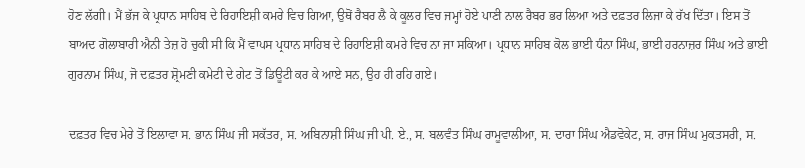ਹੋਣ ਲੱਗੀ। ਮੈਂ ਭੱਜ ਕੇ ਪ੍ਰਧਾਨ ਸਾਹਿਬ ਦੇ ਰਿਹਾਇਸ਼ੀ ਕਮਰੇ ਵਿਚ ਗਿਆ, ਉਥੋਂ ਰੈਬਰ ਲੈ ਕੇ ਕੂਲਰ ਵਿਚ ਜਮ੍ਹਾਂ ਹੋਏ ਪਾਣੀ ਨਾਲ ਰੈਬਰ ਭਰ ਲਿਆ ਅਤੇ ਦਫ਼ਤਰ ਲਿਜਾ ਕੇ ਰੱਖ ਦਿੱਤਾ। ਇਸ ਤੋਂ ਬਾਅਦ ਗੋਲਾਬਾਰੀ ਐਨੀ ਤੇਜ਼ ਹੋ ਚੁਕੀ ਸੀ ਕਿ ਮੈਂ ਵਾਪਸ ਪ੍ਰਧਾਨ ਸਾਹਿਬ ਦੇ ਰਿਹਾਇਸ਼ੀ ਕਮਰੇ ਵਿਚ ਨਾ ਜਾ ਸਕਿਆ। ਪ੍ਰਧਾਨ ਸਾਹਿਬ ਕੋਲ ਭਾਈ ਧੰਨਾ ਸਿੰਘ, ਭਾਈ ਹਰਨਾਜ਼ਰ ਸਿੰਘ ਅਤੇ ਭਾਈ ਗੁਰਨਾਮ ਸਿੰਘ, ਜੋ ਦਫ਼ਤਰ ਸ਼੍ਰੋਮਣੀ ਕਮੇਟੀ ਦੇ ਗੇਟ ਤੋਂ ਡਿਊਟੀ ਕਰ ਕੇ ਆਏ ਸਨ, ਉਹ ਹੀ ਰਹਿ ਗਏ।

ਦਫ਼ਤਰ ਵਿਚ ਮੇਰੇ ਤੋਂ ਇਲਾਵਾ ਸ. ਭਾਨ ਸਿੰਘ ਜੀ ਸਕੱਤਰ, ਸ. ਅਬਿਨਾਸ਼ੀ ਸਿੰਘ ਜੀ ਪੀ. ਏ., ਸ. ਬਲਵੰਤ ਸਿੰਘ ਰਾਮੂਵਾਲੀਆ, ਸ. ਦਾਰਾ ਸਿੰਘ ਐਡਵੋਕੇਟ, ਸ. ਰਾਜ ਸਿੰਘ ਮੁਕਤਸਰੀ, ਸ.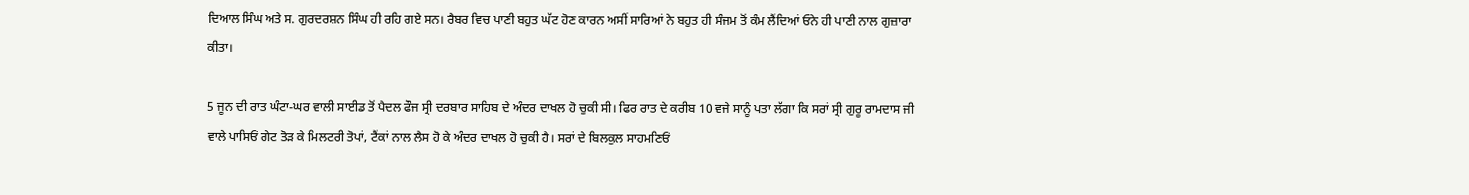ਦਿਆਲ ਸਿੰਘ ਅਤੇ ਸ. ਗੁਰਦਰਸ਼ਨ ਸਿੰਘ ਹੀ ਰਹਿ ਗਏ ਸਨ। ਰੈਬਰ ਵਿਚ ਪਾਣੀ ਬਹੁਤ ਘੱਟ ਹੋਣ ਕਾਰਨ ਅਸੀਂ ਸਾਰਿਆਂ ਨੇ ਬਹੁਤ ਹੀ ਸੰਜਮ ਤੋਂ ਕੰਮ ਲੈਂਦਿਆਂ ਓਨੇ ਹੀ ਪਾਣੀ ਨਾਲ ਗੁਜ਼ਾਰਾ ਕੀਤਾ।

5 ਜੂਨ ਦੀ ਰਾਤ ਘੰਟਾ-ਘਰ ਵਾਲੀ ਸਾਈਡ ਤੋਂ ਪੈਦਲ ਫੌਜ ਸ੍ਰੀ ਦਰਬਾਰ ਸਾਹਿਬ ਦੇ ਅੰਦਰ ਦਾਖਲ ਹੋ ਚੁਕੀ ਸੀ। ਫਿਰ ਰਾਤ ਦੇ ਕਰੀਬ 10 ਵਜੇ ਸਾਨੂੰ ਪਤਾ ਲੱਗਾ ਕਿ ਸਰਾਂ ਸ੍ਰੀ ਗੁਰੂ ਰਾਮਦਾਸ ਜੀ ਵਾਲੇ ਪਾਸਿਓਂ ਗੇਟ ਤੋੜ ਕੇ ਮਿਲਟਰੀ ਤੋਪਾਂ, ਟੈਂਕਾਂ ਨਾਲ ਲੈਸ ਹੋ ਕੇ ਅੰਦਰ ਦਾਖਲ ਹੋ ਚੁਕੀ ਹੈ। ਸਰਾਂ ਦੇ ਬਿਲਕੁਲ ਸਾਹਮਣਿਓਂ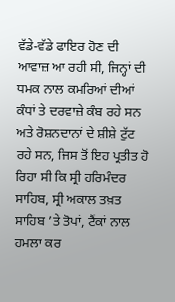ਵੱਡੇ-ਵੱਡੇ ਫਾਇਰ ਹੋਣ ਦੀ ਆਵਾਜ਼ ਆ ਰਹੀ ਸੀ, ਜਿਨ੍ਹਾਂ ਦੀ ਧਮਕ ਨਾਲ ਕਮਰਿਆਂ ਦੀਆਂ ਕੰਧਾਂ ਤੇ ਦਰਵਾਜ਼ੇ ਕੰਬ ਰਹੇ ਸਨ ਅਤੇ ਰੋਸ਼ਨਦਾਨਾਂ ਦੇ ਸ਼ੀਸ਼ੇ ਟੁੱਟ ਰਹੇ ਸਨ, ਜਿਸ ਤੋਂ ਇਹ ਪ੍ਰਤੀਤ ਹੋ ਰਿਹਾ ਸੀ ਕਿ ਸ੍ਰੀ ਹਰਿਮੰਦਰ ਸਾਹਿਬ, ਸ੍ਰੀ ਅਕਾਲ ਤਖ਼ਤ ਸਾਹਿਬ ’ਤੇ ਤੋਪਾਂ, ਟੈਂਕਾਂ ਨਾਲ ਹਮਲਾ ਕਰ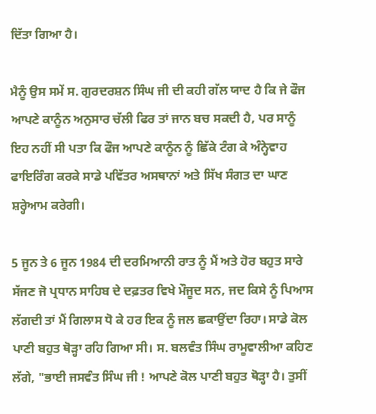ਦਿੱਤਾ ਗਿਆ ਹੈ।

ਮੈਨੂੰ ਉਸ ਸਮੇਂ ਸ. ਗੁਰਦਰਸ਼ਨ ਸਿੰਘ ਜੀ ਦੀ ਕਹੀ ਗੱਲ ਯਾਦ ਹੈ ਕਿ ਜੇ ਫੌਜ ਆਪਣੇ ਕਾਨੂੰਨ ਅਨੁਸਾਰ ਚੱਲੀ ਫਿਰ ਤਾਂ ਜਾਨ ਬਚ ਸਕਦੀ ਹੈ, ਪਰ ਸਾਨੂੰ ਇਹ ਨਹੀਂ ਸੀ ਪਤਾ ਕਿ ਫੌਜ ਆਪਣੇ ਕਾਨੂੰਨ ਨੂੰ ਛਿੱਕੇ ਟੰਗ ਕੇ ਅੰਨ੍ਹੇਵਾਹ ਫਾਇਰਿੰਗ ਕਰਕੇ ਸਾਡੇ ਪਵਿੱਤਰ ਅਸਥਾਨਾਂ ਅਤੇ ਸਿੱਖ ਸੰਗਤ ਦਾ ਘਾਣ ਸ਼ਰ੍ਹੇਆਮ ਕਰੇਗੀ।

5 ਜੂਨ ਤੇ 6 ਜੂਨ 1984 ਦੀ ਦਰਮਿਆਨੀ ਰਾਤ ਨੂੰ ਮੈਂ ਅਤੇ ਹੋਰ ਬਹੁਤ ਸਾਰੇ ਸੱਜਣ ਜੋ ਪ੍ਰਧਾਨ ਸਾਹਿਬ ਦੇ ਦਫ਼ਤਰ ਵਿਖੇ ਮੌਜੂਦ ਸਨ, ਜਦ ਕਿਸੇ ਨੂੰ ਪਿਆਸ ਲੱਗਦੀ ਤਾਂ ਮੈਂ ਗਿਲਾਸ ਧੋ ਕੇ ਹਰ ਇਕ ਨੂੰ ਜਲ ਛਕਾਉਂਦਾ ਰਿਹਾ। ਸਾਡੇ ਕੋਲ ਪਾਣੀ ਬਹੁਤ ਥੋੜ੍ਹਾ ਰਹਿ ਗਿਆ ਸੀ। ਸ. ਬਲਵੰਤ ਸਿੰਘ ਰਾਮੂਵਾਲੀਆ ਕਹਿਣ ਲੱਗੇ, "ਭਾਈ ਜਸਵੰਤ ਸਿੰਘ ਜੀ ! ਆਪਣੇ ਕੋਲ ਪਾਣੀ ਬਹੁਤ ਥੋੜ੍ਹਾ ਹੈ। ਤੁਸੀਂ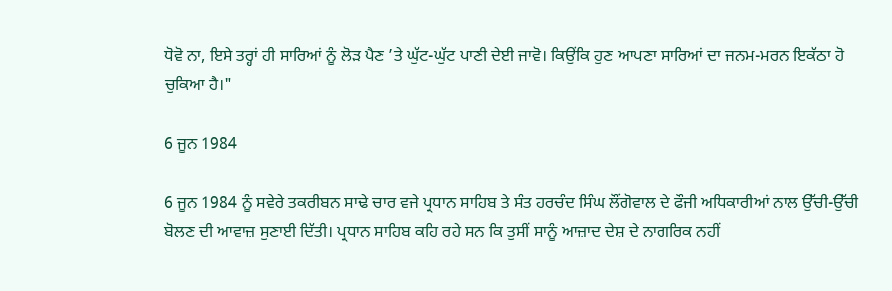ਧੋਵੋ ਨਾ, ਇਸੇ ਤਰ੍ਹਾਂ ਹੀ ਸਾਰਿਆਂ ਨੂੰ ਲੋੜ ਪੈਣ ’ਤੇ ਘੁੱਟ-ਘੁੱਟ ਪਾਣੀ ਦੇਈ ਜਾਵੋ। ਕਿਉਂਕਿ ਹੁਣ ਆਪਣਾ ਸਾਰਿਆਂ ਦਾ ਜਨਮ-ਮਰਨ ਇਕੱਠਾ ਹੋ ਚੁਕਿਆ ਹੈ।"

6 ਜੂਨ 1984

6 ਜੂਨ 1984 ਨੂੰ ਸਵੇਰੇ ਤਕਰੀਬਨ ਸਾਢੇ ਚਾਰ ਵਜੇ ਪ੍ਰਧਾਨ ਸਾਹਿਬ ਤੇ ਸੰਤ ਹਰਚੰਦ ਸਿੰਘ ਲੌਂਗੋਵਾਲ ਦੇ ਫੌਜੀ ਅਧਿਕਾਰੀਆਂ ਨਾਲ ਉੱਚੀ-ਉੱਚੀ ਬੋਲਣ ਦੀ ਆਵਾਜ਼ ਸੁਣਾਈ ਦਿੱਤੀ। ਪ੍ਰਧਾਨ ਸਾਹਿਬ ਕਹਿ ਰਹੇ ਸਨ ਕਿ ਤੁਸੀਂ ਸਾਨੂੰ ਆਜ਼ਾਦ ਦੇਸ਼ ਦੇ ਨਾਗਰਿਕ ਨਹੀਂ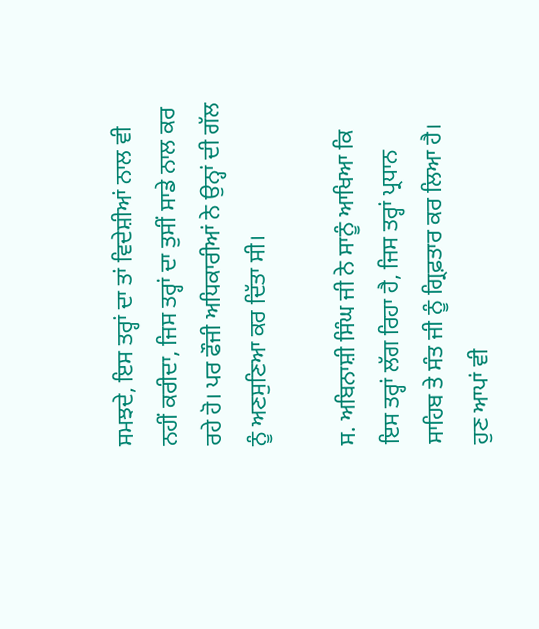ਸਮਝਦੇ, ਇਸ ਤਰ੍ਹਾਂ ਦਾ ਤਾਂ ਵਿਦੇਸ਼ੀਆਂ ਨਾਲ ਵੀ ਨਹੀਂ ਕਰੀਦਾ, ਜਿਸ ਤਰ੍ਹਾਂ ਦਾ ਤੁਸੀਂ ਸਾਡੇ ਨਾਲ ਕਰ ਰਹੇ ਹੋ। ਪਰ ਫੌਜੀ ਅਧਿਕਾਰੀਆਂ ਨੇ ਉਨ੍ਹਾਂ ਦੀ ਗੱਲ ਨੂੰ ਅਣਸੁਣਿਆ ਕਰ ਦਿੱਤਾ ਸੀ।

ਸ. ਅਬਿਨਾਸ਼ੀ ਸਿੰਘ ਜੀ ਨੇ ਸਾਨੂੰ ਆਖਿਆ ਕਿ ਇਸ ਤਰ੍ਹਾਂ ਲੱਗ ਰਿਹਾ ਹੈ, ਜਿਸ ਤਰ੍ਹਾਂ ਪ੍ਰਧਾਨ ਸਾਹਿਬ ਤੇ ਸੰਤ ਜੀ ਨੂੰ ਗ੍ਰਿਫ਼ਤਾਰ ਕਰ ਲਿਆ ਹੈ। ਹੁਣ ਆਪਾਂ ਵੀ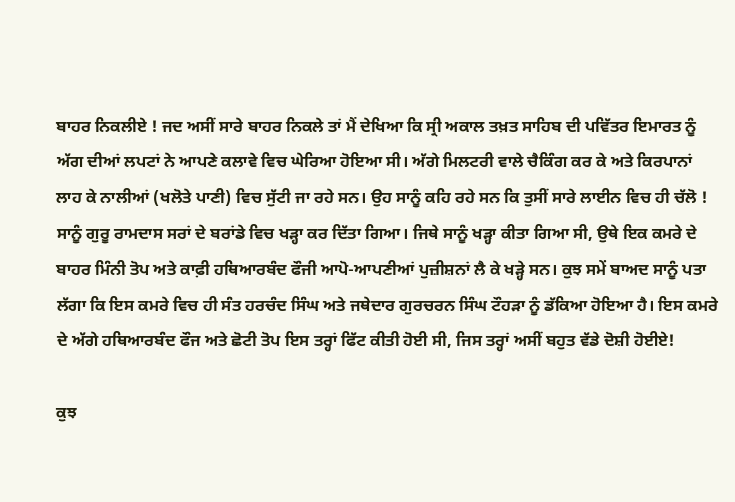ਬਾਹਰ ਨਿਕਲੀਏ ! ਜਦ ਅਸੀਂ ਸਾਰੇ ਬਾਹਰ ਨਿਕਲੇ ਤਾਂ ਮੈਂ ਦੇਖਿਆ ਕਿ ਸ੍ਰੀ ਅਕਾਲ ਤਖ਼ਤ ਸਾਹਿਬ ਦੀ ਪਵਿੱਤਰ ਇਮਾਰਤ ਨੂੰ ਅੱਗ ਦੀਆਂ ਲਪਟਾਂ ਨੇ ਆਪਣੇ ਕਲਾਵੇ ਵਿਚ ਘੇਰਿਆ ਹੋਇਆ ਸੀ। ਅੱਗੇ ਮਿਲਟਰੀ ਵਾਲੇ ਚੈਕਿੰਗ ਕਰ ਕੇ ਅਤੇ ਕਿਰਪਾਨਾਂ ਲਾਹ ਕੇ ਨਾਲੀਆਂ (ਖਲੋਤੇ ਪਾਣੀ) ਵਿਚ ਸੁੱਟੀ ਜਾ ਰਹੇ ਸਨ। ਉਹ ਸਾਨੂੰ ਕਹਿ ਰਹੇ ਸਨ ਕਿ ਤੁਸੀਂ ਸਾਰੇ ਲਾਈਨ ਵਿਚ ਹੀ ਚੱਲੋ ! ਸਾਨੂੰ ਗੁਰੂ ਰਾਮਦਾਸ ਸਰਾਂ ਦੇ ਬਰਾਂਡੇ ਵਿਚ ਖੜ੍ਹਾ ਕਰ ਦਿੱਤਾ ਗਿਆ। ਜਿਥੇ ਸਾਨੂੰ ਖੜ੍ਹਾ ਕੀਤਾ ਗਿਆ ਸੀ, ਉਥੇ ਇਕ ਕਮਰੇ ਦੇ ਬਾਹਰ ਮਿੰਨੀ ਤੋਪ ਅਤੇ ਕਾਫ਼ੀ ਹਥਿਆਰਬੰਦ ਫੌਜੀ ਆਪੋ-ਆਪਣੀਆਂ ਪੁਜ਼ੀਸ਼ਨਾਂ ਲੈ ਕੇ ਖੜ੍ਹੇ ਸਨ। ਕੁਝ ਸਮੇਂ ਬਾਅਦ ਸਾਨੂੰ ਪਤਾ ਲੱਗਾ ਕਿ ਇਸ ਕਮਰੇ ਵਿਚ ਹੀ ਸੰਤ ਹਰਚੰਦ ਸਿੰਘ ਅਤੇ ਜਥੇਦਾਰ ਗੁਰਚਰਨ ਸਿੰਘ ਟੌਹੜਾ ਨੂੰ ਡੱਕਿਆ ਹੋਇਆ ਹੈ। ਇਸ ਕਮਰੇ ਦੇ ਅੱਗੇ ਹਥਿਆਰਬੰਦ ਫੌਜ ਅਤੇ ਛੋਟੀ ਤੋਪ ਇਸ ਤਰ੍ਹਾਂ ਫਿੱਟ ਕੀਤੀ ਹੋਈ ਸੀ, ਜਿਸ ਤਰ੍ਹਾਂ ਅਸੀਂ ਬਹੁਤ ਵੱਡੇ ਦੋਸ਼ੀ ਹੋਈਏ!

ਕੁਝ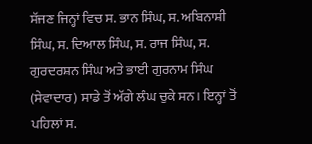ਸੱਜਣ ਜਿਨ੍ਹਾਂ ਵਿਚ ਸ. ਭਾਨ ਸਿੰਘ, ਸ. ਅਬਿਨਾਸ਼ੀ ਸਿੰਘ, ਸ. ਦਿਆਲ ਸਿੰਘ, ਸ. ਰਾਜ ਸਿੰਘ, ਸ. ਗੁਰਦਰਸ਼ਨ ਸਿੰਘ ਅਤੇ ਭਾਈ ਗੁਰਨਾਮ ਸਿੰਘ (ਸੇਵਾਦਾਰ) ਸਾਡੇ ਤੋਂ ਅੱਗੇ ਲੰਘ ਚੁਕੇ ਸਨ। ਇਨ੍ਹਾਂ ਤੋਂ ਪਹਿਲਾਂ ਸ.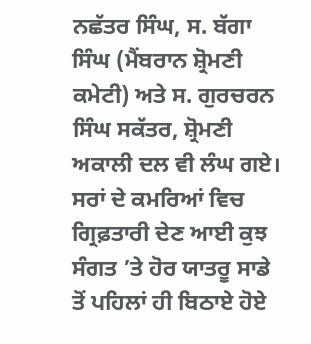ਨਛੱਤਰ ਸਿੰਘ, ਸ. ਬੱਗਾ ਸਿੰਘ (ਮੈਂਬਰਾਨ ਸ਼੍ਰੋਮਣੀ ਕਮੇਟੀ) ਅਤੇ ਸ. ਗੁਰਚਰਨ ਸਿੰਘ ਸਕੱਤਰ, ਸ਼੍ਰੋਮਣੀ ਅਕਾਲੀ ਦਲ ਵੀ ਲੰਘ ਗਏ। ਸਰਾਂ ਦੇ ਕਮਰਿਆਂ ਵਿਚ ਗ੍ਰਿਫ਼ਤਾਰੀ ਦੇਣ ਆਈ ਕੁਝ ਸੰਗਤ ’ਤੇ ਹੋਰ ਯਾਤਰੂ ਸਾਡੇ ਤੋਂ ਪਹਿਲਾਂ ਹੀ ਬਿਠਾਏ ਹੋਏ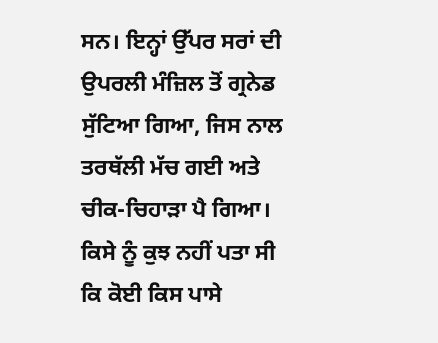ਸਨ। ਇਨ੍ਹਾਂ ਉੱਪਰ ਸਰਾਂ ਦੀ ਉਪਰਲੀ ਮੰਜ਼ਿਲ ਤੋਂ ਗ੍ਰਨੇਡ ਸੁੱਟਿਆ ਗਿਆ, ਜਿਸ ਨਾਲ ਤਰਥੱਲੀ ਮੱਚ ਗਈ ਅਤੇ ਚੀਕ-ਚਿਹਾੜਾ ਪੈ ਗਿਆ। ਕਿਸੇ ਨੂੰ ਕੁਝ ਨਹੀਂ ਪਤਾ ਸੀ ਕਿ ਕੋਈ ਕਿਸ ਪਾਸੇ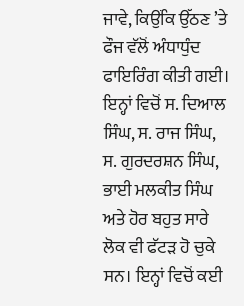ਜਾਵੇ, ਕਿਉਂਕਿ ਉੱਠਣ ’ਤੇ ਫੌਜ ਵੱਲੋਂ ਅੰਧਾਧੁੰਦ ਫਾਇਰਿੰਗ ਕੀਤੀ ਗਈ। ਇਨ੍ਹਾਂ ਵਿਚੋਂ ਸ. ਦਿਆਲ ਸਿੰਘ, ਸ. ਰਾਜ ਸਿੰਘ, ਸ. ਗੁਰਦਰਸ਼ਨ ਸਿੰਘ, ਭਾਈ ਮਲਕੀਤ ਸਿੰਘ ਅਤੇ ਹੋਰ ਬਹੁਤ ਸਾਰੇ ਲੋਕ ਵੀ ਫੱਟੜ ਹੋ ਚੁਕੇ ਸਨ। ਇਨ੍ਹਾਂ ਵਿਚੋਂ ਕਈ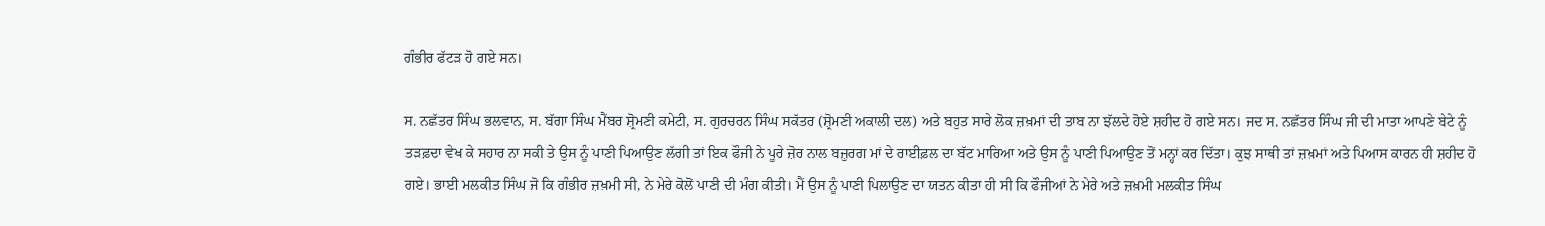ਗੰਭੀਰ ਫੱਟੜ ਹੋ ਗਏ ਸਨ।

ਸ. ਨਛੱਤਰ ਸਿੰਘ ਭਲਵਾਨ, ਸ. ਬੱਗਾ ਸਿੰਘ ਮੈਂਬਰ ਸ਼੍ਰੋਮਣੀ ਕਮੇਟੀ, ਸ. ਗੁਰਚਰਨ ਸਿੰਘ ਸਕੱਤਰ (ਸ਼੍ਰੋਮਣੀ ਅਕਾਲੀ ਦਲ) ਅਤੇ ਬਹੁਤ ਸਾਰੇ ਲੋਕ ਜ਼ਖ਼ਮਾਂ ਦੀ ਤਾਬ ਨਾ ਝੱਲਦੇ ਹੋਏ ਸ਼ਹੀਦ ਹੋ ਗਏ ਸਨ। ਜਦ ਸ. ਨਛੱਤਰ ਸਿੰਘ ਜੀ ਦੀ ਮਾਤਾ ਆਪਣੇ ਬੇਟੇ ਨੂੰ ਤੜਫ਼ਦਾ ਵੇਖ ਕੇ ਸਹਾਰ ਨਾ ਸਕੀ ਤੇ ਉਸ ਨੂੰ ਪਾਣੀ ਪਿਆਉਣ ਲੱਗੀ ਤਾਂ ਇਕ ਫੌਜੀ ਨੇ ਪੂਰੇ ਜ਼ੋਰ ਨਾਲ ਬਜ਼ੁਰਗ ਮਾਂ ਦੇ ਰਾਈਫ਼ਲ ਦਾ ਬੱਟ ਮਾਰਿਆ ਅਤੇ ਉਸ ਨੂੰ ਪਾਣੀ ਪਿਆਉਣ ਤੋਂ ਮਨ੍ਹਾਂ ਕਰ ਦਿੱਤਾ। ਕੁਝ ਸਾਥੀ ਤਾਂ ਜ਼ਖ਼ਮਾਂ ਅਤੇ ਪਿਆਸ ਕਾਰਨ ਹੀ ਸ਼ਹੀਦ ਹੋ ਗਏ। ਭਾਈ ਮਲਕੀਤ ਸਿੰਘ ਜੋ ਕਿ ਗੰਭੀਰ ਜ਼ਖ਼ਮੀ ਸੀ, ਨੇ ਮੇਰੇ ਕੋਲੋਂ ਪਾਣੀ ਦੀ ਮੰਗ ਕੀਤੀ। ਮੈਂ ਉਸ ਨੂੰ ਪਾਣੀ ਪਿਲਾਉਣ ਦਾ ਯਤਨ ਕੀਤਾ ਹੀ ਸੀ ਕਿ ਫੌਜੀਆਂ ਨੇ ਮੇਰੇ ਅਤੇ ਜ਼ਖ਼ਮੀ ਮਲਕੀਤ ਸਿੰਘ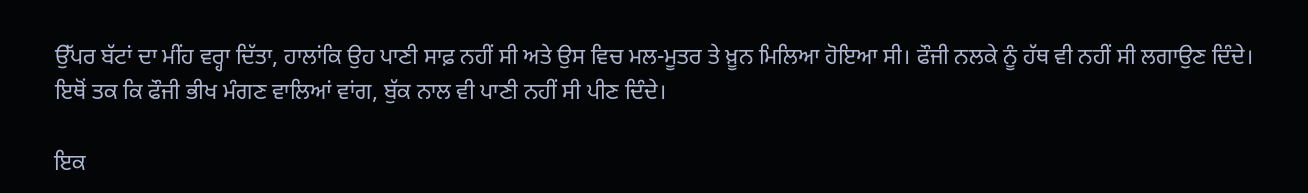ਉੱਪਰ ਬੱਟਾਂ ਦਾ ਮੀਂਹ ਵਰ੍ਹਾ ਦਿੱਤਾ, ਹਾਲਾਂਕਿ ਉਹ ਪਾਣੀ ਸਾਫ਼ ਨਹੀਂ ਸੀ ਅਤੇ ਉਸ ਵਿਚ ਮਲ-ਮੂਤਰ ਤੇ ਖ਼ੂਨ ਮਿਲਿਆ ਹੋਇਆ ਸੀ। ਫੌਜੀ ਨਲਕੇ ਨੂੰ ਹੱਥ ਵੀ ਨਹੀਂ ਸੀ ਲਗਾਉਣ ਦਿੰਦੇ। ਇਥੋਂ ਤਕ ਕਿ ਫੌਜੀ ਭੀਖ ਮੰਗਣ ਵਾਲਿਆਂ ਵਾਂਗ, ਬੁੱਕ ਨਾਲ ਵੀ ਪਾਣੀ ਨਹੀਂ ਸੀ ਪੀਣ ਦਿੰਦੇ।

ਇਕ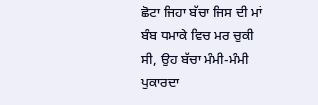ਛੋਟਾ ਜਿਹਾ ਬੱਚਾ ਜਿਸ ਦੀ ਮਾਂ ਬੰਬ ਧਮਾਕੇ ਵਿਚ ਮਰ ਚੁਕੀ ਸੀ, ਉਹ ਬੱਚਾ ਮੰਮੀ-ਮੰਮੀ ਪੁਕਾਰਦਾ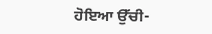ਹੋਇਆ ਉੱਚੀ-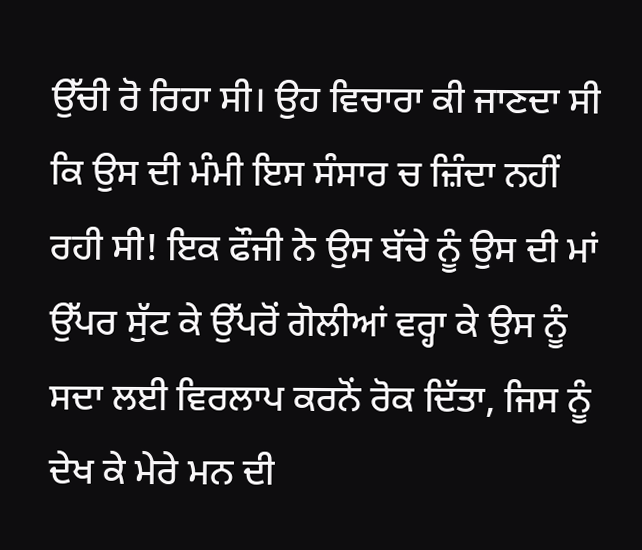ਉੱਚੀ ਰੋ ਰਿਹਾ ਸੀ। ਉਹ ਵਿਚਾਰਾ ਕੀ ਜਾਣਦਾ ਸੀ ਕਿ ਉਸ ਦੀ ਮੰਮੀ ਇਸ ਸੰਸਾਰ ਚ ਜ਼ਿੰਦਾ ਨਹੀਂ ਰਹੀ ਸੀ! ਇਕ ਫੌਜੀ ਨੇ ਉਸ ਬੱਚੇ ਨੂੰ ਉਸ ਦੀ ਮਾਂ ਉੱਪਰ ਸੁੱਟ ਕੇ ਉੱਪਰੋਂ ਗੋਲੀਆਂ ਵਰ੍ਹਾ ਕੇ ਉਸ ਨੂੰ ਸਦਾ ਲਈ ਵਿਰਲਾਪ ਕਰਨੋਂ ਰੋਕ ਦਿੱਤਾ, ਜਿਸ ਨੂੰ ਦੇਖ ਕੇ ਮੇਰੇ ਮਨ ਦੀ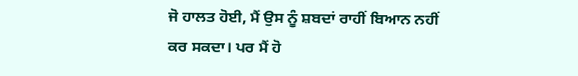ਜੋ ਹਾਲਤ ਹੋਈ, ਮੈਂ ਉਸ ਨੂੰ ਸ਼ਬਦਾਂ ਰਾਹੀਂ ਬਿਆਨ ਨਹੀਂ ਕਰ ਸਕਦਾ। ਪਰ ਮੈਂ ਹੋ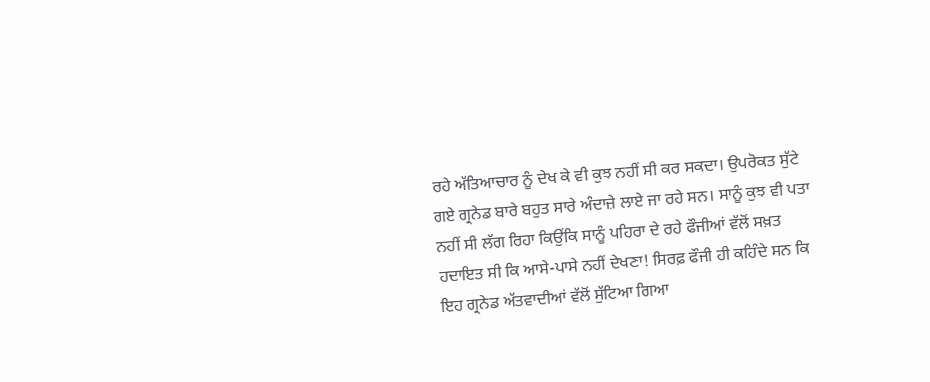ਰਹੇ ਅੱਤਿਆਚਾਰ ਨੂੰ ਦੇਖ ਕੇ ਵੀ ਕੁਝ ਨਹੀਂ ਸੀ ਕਰ ਸਕਦਾ। ਉਪਰੋਕਤ ਸੁੱਟੇ ਗਏ ਗ੍ਰਨੇਡ ਬਾਰੇ ਬਹੁਤ ਸਾਰੇ ਅੰਦਾਜ਼ੇ ਲਾਏ ਜਾ ਰਹੇ ਸਨ। ਸਾਨੂੰ ਕੁਝ ਵੀ ਪਤਾ ਨਹੀਂ ਸੀ ਲੱਗ ਰਿਹਾ ਕਿਉਂਕਿ ਸਾਨੂੰ ਪਹਿਰਾ ਦੇ ਰਹੇ ਫੌਜੀਆਂ ਵੱਲੋਂ ਸਖ਼ਤ ਹਦਾਇਤ ਸੀ ਕਿ ਆਸੇ-ਪਾਸੇ ਨਹੀਂ ਦੇਖਣਾ! ਸਿਰਫ਼ ਫੌਜੀ ਹੀ ਕਹਿੰਦੇ ਸਨ ਕਿ ਇਹ ਗ੍ਰਨੇਡ ਅੱਤਵਾਦੀਆਂ ਵੱਲੋਂ ਸੁੱਟਿਆ ਗਿਆ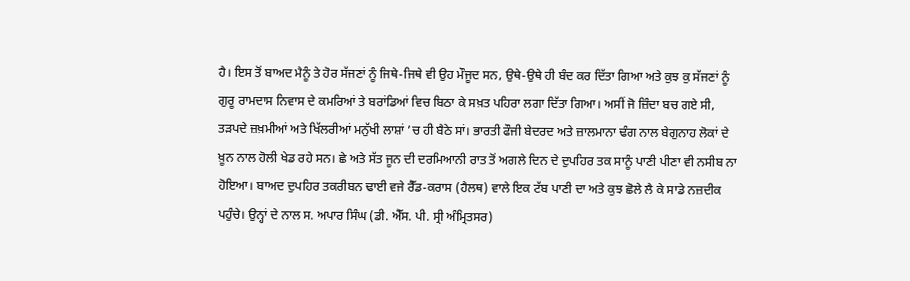ਹੈ। ਇਸ ਤੋਂ ਬਾਅਦ ਮੈਨੂੰ ਤੇ ਹੋਰ ਸੱਜਣਾਂ ਨੂੰ ਜਿਥੇ-ਜਿਥੇ ਵੀ ਉਹ ਮੌਜੂਦ ਸਨ, ਉਥੇ-ਉਥੇ ਹੀ ਬੰਦ ਕਰ ਦਿੱਤਾ ਗਿਆ ਅਤੇ ਕੁਝ ਕੁ ਸੱਜਣਾਂ ਨੂੰ ਗੁਰੂ ਰਾਮਦਾਸ ਨਿਵਾਸ ਦੇ ਕਮਰਿਆਂ ਤੇ ਬਰਾਂਡਿਆਂ ਵਿਚ ਬਿਠਾ ਕੇ ਸਖ਼ਤ ਪਹਿਰਾ ਲਗਾ ਦਿੱਤਾ ਗਿਆ। ਅਸੀਂ ਜੋ ਜ਼ਿੰਦਾ ਬਚ ਗਏ ਸੀ, ਤੜਪਦੇ ਜ਼ਖ਼ਮੀਆਂ ਅਤੇ ਖਿੱਲਰੀਆਂ ਮਨੁੱਖੀ ਲਾਸ਼ਾਂ ’ਚ ਹੀ ਬੈਠੇ ਸਾਂ। ਭਾਰਤੀ ਫੌਜੀ ਬੇਦਰਦ ਅਤੇ ਜ਼ਾਲਮਾਨਾ ਢੰਗ ਨਾਲ ਬੇਗੁਨਾਹ ਲੋਕਾਂ ਦੇ ਖ਼ੂਨ ਨਾਲ ਹੋਲੀ ਖੇਡ ਰਹੇ ਸਨ। ਛੇ ਅਤੇ ਸੱਤ ਜੂਨ ਦੀ ਦਰਮਿਆਨੀ ਰਾਤ ਤੋਂ ਅਗਲੇ ਦਿਨ ਦੇ ਦੁਪਹਿਰ ਤਕ ਸਾਨੂੰ ਪਾਣੀ ਪੀਣਾ ਵੀ ਨਸੀਬ ਨਾ ਹੋਇਆ। ਬਾਅਦ ਦੁਪਹਿਰ ਤਕਰੀਬਨ ਢਾਈ ਵਜੇ ਰੈੱਡ-ਕਰਾਸ (ਹੈਲਥ) ਵਾਲੇ ਇਕ ਟੱਬ ਪਾਣੀ ਦਾ ਅਤੇ ਕੁਝ ਛੋਲੇ ਲੈ ਕੇ ਸਾਡੇ ਨਜ਼ਦੀਕ ਪਹੁੰਚੇ। ਉਨ੍ਹਾਂ ਦੇ ਨਾਲ ਸ. ਅਪਾਰ ਸਿੰਘ (ਡੀ. ਐੱਸ. ਪੀ. ਸ੍ਰੀ ਅੰਮ੍ਰਿਤਸਰ)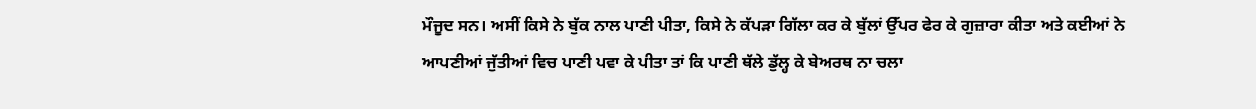ਮੌਜੂਦ ਸਨ। ਅਸੀਂ ਕਿਸੇ ਨੇ ਬੁੱਕ ਨਾਲ ਪਾਣੀ ਪੀਤਾ, ਕਿਸੇ ਨੇ ਕੱਪੜਾ ਗਿੱਲਾ ਕਰ ਕੇ ਬੁੱਲਾਂ ਉੱਪਰ ਫੇਰ ਕੇ ਗੁਜ਼ਾਰਾ ਕੀਤਾ ਅਤੇ ਕਈਆਂ ਨੇ ਆਪਣੀਆਂ ਜੁੱਤੀਆਂ ਵਿਚ ਪਾਣੀ ਪਵਾ ਕੇ ਪੀਤਾ ਤਾਂ ਕਿ ਪਾਣੀ ਥੱਲੇ ਡੁੱਲ੍ਹ ਕੇ ਬੇਅਰਥ ਨਾ ਚਲਾ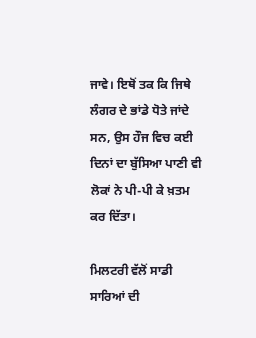ਜਾਵੇ। ਇਥੋਂ ਤਕ ਕਿ ਜਿਥੇ ਲੰਗਰ ਦੇ ਭਾਂਡੇ ਧੋਤੇ ਜਾਂਦੇ ਸਨ, ਉਸ ਹੌਜ ਵਿਚ ਕਈ ਦਿਨਾਂ ਦਾ ਬੁੱਸਿਆ ਪਾਣੀ ਵੀ ਲੋਕਾਂ ਨੇ ਪੀ-ਪੀ ਕੇ ਖ਼ਤਮ ਕਰ ਦਿੱਤਾ।

ਮਿਲਟਰੀ ਵੱਲੋਂ ਸਾਡੀ ਸਾਰਿਆਂ ਦੀ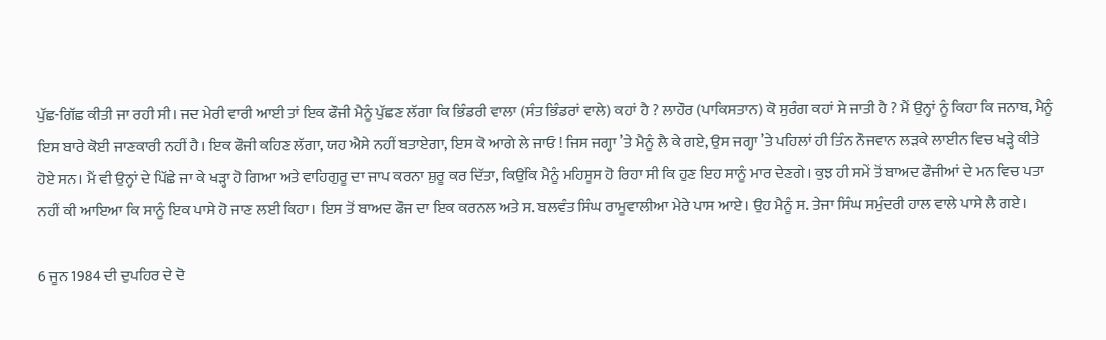ਪੁੱਛ-ਗਿੱਛ ਕੀਤੀ ਜਾ ਰਹੀ ਸੀ। ਜਦ ਮੇਰੀ ਵਾਰੀ ਆਈ ਤਾਂ ਇਕ ਫੌਜੀ ਮੈਨੂੰ ਪੁੱਛਣ ਲੱਗਾ ਕਿ ਭਿੰਡਰੀ ਵਾਲਾ (ਸੰਤ ਭਿੰਡਰਾਂ ਵਾਲੇ) ਕਹਾਂ ਹੈ ? ਲਾਹੌਰ (ਪਾਕਿਸਤਾਨ) ਕੋ ਸੁਰੰਗ ਕਹਾਂ ਸੇ ਜਾਤੀ ਹੈ ? ਮੈਂ ਉਨ੍ਹਾਂ ਨੂੰ ਕਿਹਾ ਕਿ ਜਨਾਬ, ਮੈਨੂੰ ਇਸ ਬਾਰੇ ਕੋਈ ਜਾਣਕਾਰੀ ਨਹੀਂ ਹੈ। ਇਕ ਫੌਜੀ ਕਹਿਣ ਲੱਗਾ, ਯਹ ਐਸੇ ਨਹੀਂ ਬਤਾਏਗਾ, ਇਸ ਕੋ ਆਗੇ ਲੇ ਜਾਓ ! ਜਿਸ ਜਗ੍ਹਾ ’ਤੇ ਮੈਨੂੰ ਲੈ ਕੇ ਗਏ, ਉਸ ਜਗ੍ਹਾ ’ਤੇ ਪਹਿਲਾਂ ਹੀ ਤਿੰਨ ਨੌਜਵਾਨ ਲੜਕੇ ਲਾਈਨ ਵਿਚ ਖੜ੍ਹੇ ਕੀਤੇ ਹੋਏ ਸਨ। ਮੈਂ ਵੀ ਉਨ੍ਹਾਂ ਦੇ ਪਿੱਛੇ ਜਾ ਕੇ ਖੜ੍ਹਾ ਹੋ ਗਿਆ ਅਤੇ ਵਾਹਿਗੁਰੂ ਦਾ ਜਾਪ ਕਰਨਾ ਸ਼ੁਰੂ ਕਰ ਦਿੱਤਾ, ਕਿਉਂਕਿ ਮੈਨੂੰ ਮਹਿਸੂਸ ਹੋ ਰਿਹਾ ਸੀ ਕਿ ਹੁਣ ਇਹ ਸਾਨੂੰ ਮਾਰ ਦੇਣਗੇ। ਕੁਝ ਹੀ ਸਮੇਂ ਤੋਂ ਬਾਅਦ ਫੌਜੀਆਂ ਦੇ ਮਨ ਵਿਚ ਪਤਾ ਨਹੀਂ ਕੀ ਆਇਆ ਕਿ ਸਾਨੂੰ ਇਕ ਪਾਸੇ ਹੋ ਜਾਣ ਲਈ ਕਿਹਾ। ਇਸ ਤੋਂ ਬਾਅਦ ਫੌਜ ਦਾ ਇਕ ਕਰਨਲ ਅਤੇ ਸ. ਬਲਵੰਤ ਸਿੰਘ ਰਾਮੂਵਾਲੀਆ ਮੇਰੇ ਪਾਸ ਆਏ। ਉਹ ਮੈਨੂੰ ਸ. ਤੇਜਾ ਸਿੰਘ ਸਮੁੰਦਰੀ ਹਾਲ ਵਾਲੇ ਪਾਸੇ ਲੈ ਗਏ।

6 ਜੂਨ 1984 ਦੀ ਦੁਪਹਿਰ ਦੇ ਦੋ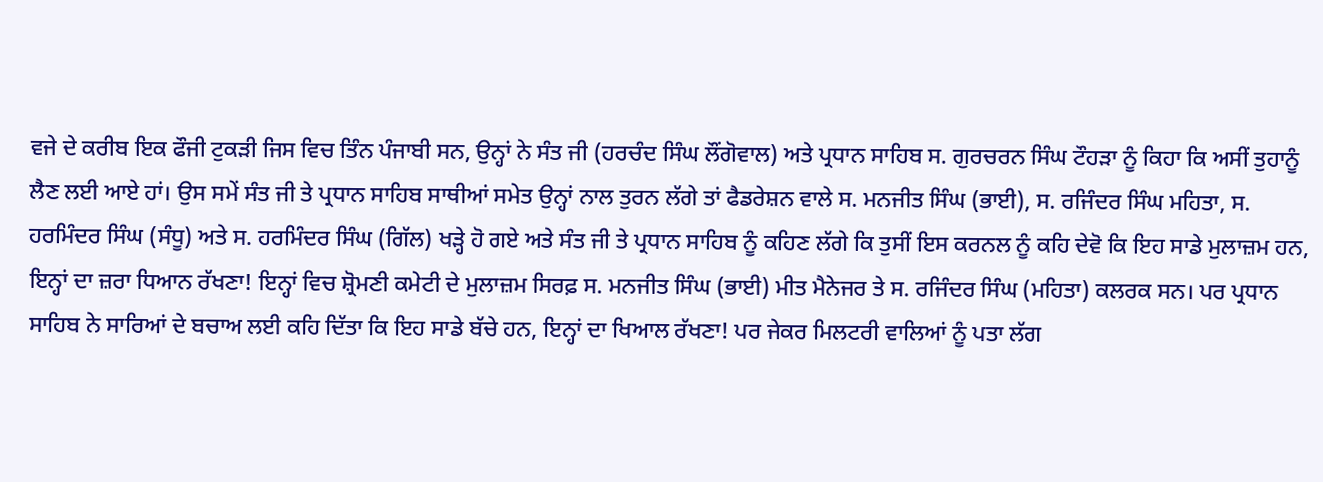ਵਜੇ ਦੇ ਕਰੀਬ ਇਕ ਫੌਜੀ ਟੁਕੜੀ ਜਿਸ ਵਿਚ ਤਿੰਨ ਪੰਜਾਬੀ ਸਨ, ਉਨ੍ਹਾਂ ਨੇ ਸੰਤ ਜੀ (ਹਰਚੰਦ ਸਿੰਘ ਲੌਂਗੋਵਾਲ) ਅਤੇ ਪ੍ਰਧਾਨ ਸਾਹਿਬ ਸ. ਗੁਰਚਰਨ ਸਿੰਘ ਟੌਹੜਾ ਨੂੰ ਕਿਹਾ ਕਿ ਅਸੀਂ ਤੁਹਾਨੂੰ ਲੈਣ ਲਈ ਆਏ ਹਾਂ। ਉਸ ਸਮੇਂ ਸੰਤ ਜੀ ਤੇ ਪ੍ਰਧਾਨ ਸਾਹਿਬ ਸਾਥੀਆਂ ਸਮੇਤ ਉਨ੍ਹਾਂ ਨਾਲ ਤੁਰਨ ਲੱਗੇ ਤਾਂ ਫੈਡਰੇਸ਼ਨ ਵਾਲੇ ਸ. ਮਨਜੀਤ ਸਿੰਘ (ਭਾਈ), ਸ. ਰਜਿੰਦਰ ਸਿੰਘ ਮਹਿਤਾ, ਸ. ਹਰਮਿੰਦਰ ਸਿੰਘ (ਸੰਧੂ) ਅਤੇ ਸ. ਹਰਮਿੰਦਰ ਸਿੰਘ (ਗਿੱਲ) ਖੜ੍ਹੇ ਹੋ ਗਏ ਅਤੇ ਸੰਤ ਜੀ ਤੇ ਪ੍ਰਧਾਨ ਸਾਹਿਬ ਨੂੰ ਕਹਿਣ ਲੱਗੇ ਕਿ ਤੁਸੀਂ ਇਸ ਕਰਨਲ ਨੂੰ ਕਹਿ ਦੇਵੋ ਕਿ ਇਹ ਸਾਡੇ ਮੁਲਾਜ਼ਮ ਹਨ, ਇਨ੍ਹਾਂ ਦਾ ਜ਼ਰਾ ਧਿਆਨ ਰੱਖਣਾ! ਇਨ੍ਹਾਂ ਵਿਚ ਸ਼੍ਰੋਮਣੀ ਕਮੇਟੀ ਦੇ ਮੁਲਾਜ਼ਮ ਸਿਰਫ਼ ਸ. ਮਨਜੀਤ ਸਿੰਘ (ਭਾਈ) ਮੀਤ ਮੈਨੇਜਰ ਤੇ ਸ. ਰਜਿੰਦਰ ਸਿੰਘ (ਮਹਿਤਾ) ਕਲਰਕ ਸਨ। ਪਰ ਪ੍ਰਧਾਨ ਸਾਹਿਬ ਨੇ ਸਾਰਿਆਂ ਦੇ ਬਚਾਅ ਲਈ ਕਹਿ ਦਿੱਤਾ ਕਿ ਇਹ ਸਾਡੇ ਬੱਚੇ ਹਨ, ਇਨ੍ਹਾਂ ਦਾ ਖਿਆਲ ਰੱਖਣਾ! ਪਰ ਜੇਕਰ ਮਿਲਟਰੀ ਵਾਲਿਆਂ ਨੂੰ ਪਤਾ ਲੱਗ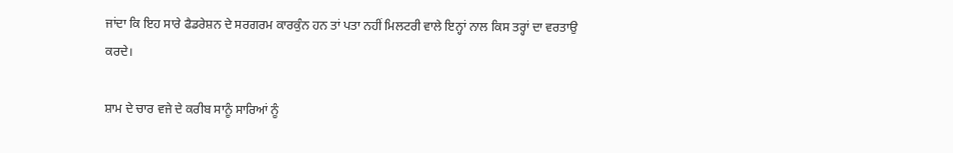ਜਾਂਦਾ ਕਿ ਇਹ ਸਾਰੇ ਫੈਡਰੇਸ਼ਨ ਦੇ ਸਰਗਰਮ ਕਾਰਕੁੰਨ ਹਨ ਤਾਂ ਪਤਾ ਨਹੀਂ ਮਿਲਟਰੀ ਵਾਲੇ ਇਨ੍ਹਾਂ ਨਾਲ ਕਿਸ ਤਰ੍ਹਾਂ ਦਾ ਵਰਤਾਉ ਕਰਦੇ।

ਸ਼ਾਮ ਦੇ ਚਾਰ ਵਜੇ ਦੇ ਕਰੀਬ ਸਾਨੂੰ ਸਾਰਿਆਂ ਨੂੰ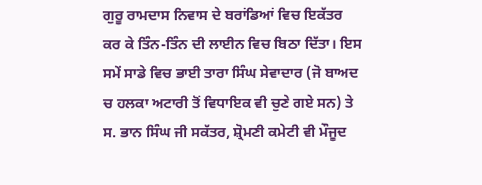ਗੁਰੂ ਰਾਮਦਾਸ ਨਿਵਾਸ ਦੇ ਬਰਾਂਡਿਆਂ ਵਿਚ ਇਕੱਤਰ ਕਰ ਕੇ ਤਿੰਨ-ਤਿੰਨ ਦੀ ਲਾਈਨ ਵਿਚ ਬਿਠਾ ਦਿੱਤਾ। ਇਸ ਸਮੇਂ ਸਾਡੇ ਵਿਚ ਭਾਈ ਤਾਰਾ ਸਿੰਘ ਸੇਵਾਦਾਰ (ਜੋ ਬਾਅਦ ਚ ਹਲਕਾ ਅਟਾਰੀ ਤੋਂ ਵਿਧਾਇਕ ਵੀ ਚੁਣੇ ਗਏ ਸਨ) ਤੇ ਸ. ਭਾਨ ਸਿੰਘ ਜੀ ਸਕੱਤਰ, ਸ਼੍ਰੋਮਣੀ ਕਮੇਟੀ ਵੀ ਮੌਜੂਦ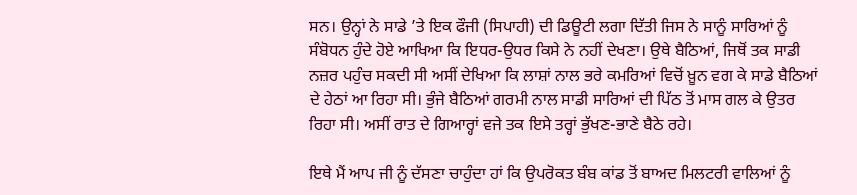ਸਨ। ਉਨ੍ਹਾਂ ਨੇ ਸਾਡੇ ’ਤੇ ਇਕ ਫੌਜੀ (ਸਿਪਾਹੀ) ਦੀ ਡਿਊਟੀ ਲਗਾ ਦਿੱਤੀ ਜਿਸ ਨੇ ਸਾਨੂੰ ਸਾਰਿਆਂ ਨੂੰ ਸੰਬੋਧਨ ਹੁੰਦੇ ਹੋਏ ਆਖਿਆ ਕਿ ਇਧਰ-ਉਧਰ ਕਿਸੇ ਨੇ ਨਹੀਂ ਦੇਖਣਾ। ਉਥੇ ਬੈਠਿਆਂ, ਜਿਥੋਂ ਤਕ ਸਾਡੀ ਨਜ਼ਰ ਪਹੁੰਚ ਸਕਦੀ ਸੀ ਅਸੀਂ ਦੇਖਿਆ ਕਿ ਲਾਸ਼ਾਂ ਨਾਲ ਭਰੇ ਕਮਰਿਆਂ ਵਿਚੋਂ ਖ਼ੂਨ ਵਗ ਕੇ ਸਾਡੇ ਬੈਠਿਆਂ ਦੇ ਹੇਠਾਂ ਆ ਰਿਹਾ ਸੀ। ਭੁੰਜੇ ਬੈਠਿਆਂ ਗਰਮੀ ਨਾਲ ਸਾਡੀ ਸਾਰਿਆਂ ਦੀ ਪਿੱਠ ਤੋਂ ਮਾਸ ਗਲ ਕੇ ਉਤਰ ਰਿਹਾ ਸੀ। ਅਸੀਂ ਰਾਤ ਦੇ ਗਿਆਰ੍ਹਾਂ ਵਜੇ ਤਕ ਇਸੇ ਤਰ੍ਹਾਂ ਭੁੱਖਣ-ਭਾਣੇ ਬੈਠੇ ਰਹੇ।

ਇਥੇ ਮੈਂ ਆਪ ਜੀ ਨੂੰ ਦੱਸਣਾ ਚਾਹੁੰਦਾ ਹਾਂ ਕਿ ਉਪਰੋਕਤ ਬੰਬ ਕਾਂਡ ਤੋਂ ਬਾਅਦ ਮਿਲਟਰੀ ਵਾਲਿਆਂ ਨੂੰ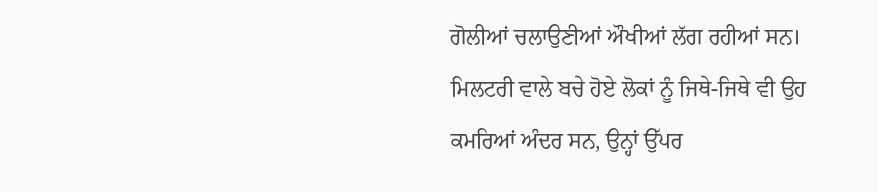ਗੋਲੀਆਂ ਚਲਾਉਣੀਆਂ ਔਖੀਆਂ ਲੱਗ ਰਹੀਆਂ ਸਨ। ਮਿਲਟਰੀ ਵਾਲੇ ਬਚੇ ਹੋਏ ਲੋਕਾਂ ਨੂੰ ਜਿਥੇ-ਜਿਥੇ ਵੀ ਉਹ ਕਮਰਿਆਂ ਅੰਦਰ ਸਨ, ਉਨ੍ਹਾਂ ਉੱਪਰ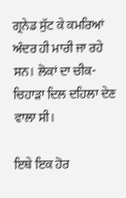ਗ੍ਰਨੇਡ ਸੁੱਟ ਕੇ ਕਮਰਿਆਂ ਅੰਦਰ ਹੀ ਮਾਰੀ ਜਾ ਰਹੇ ਸਨ। ਲੋਕਾਂ ਦਾ ਚੀਕ-ਚਿਹਾੜਾ ਦਿਲ ਦਹਿਲਾ ਦੇਣ ਵਾਲਾ ਸੀ।

ਇਥੇ ਇਕ ਹੋਰ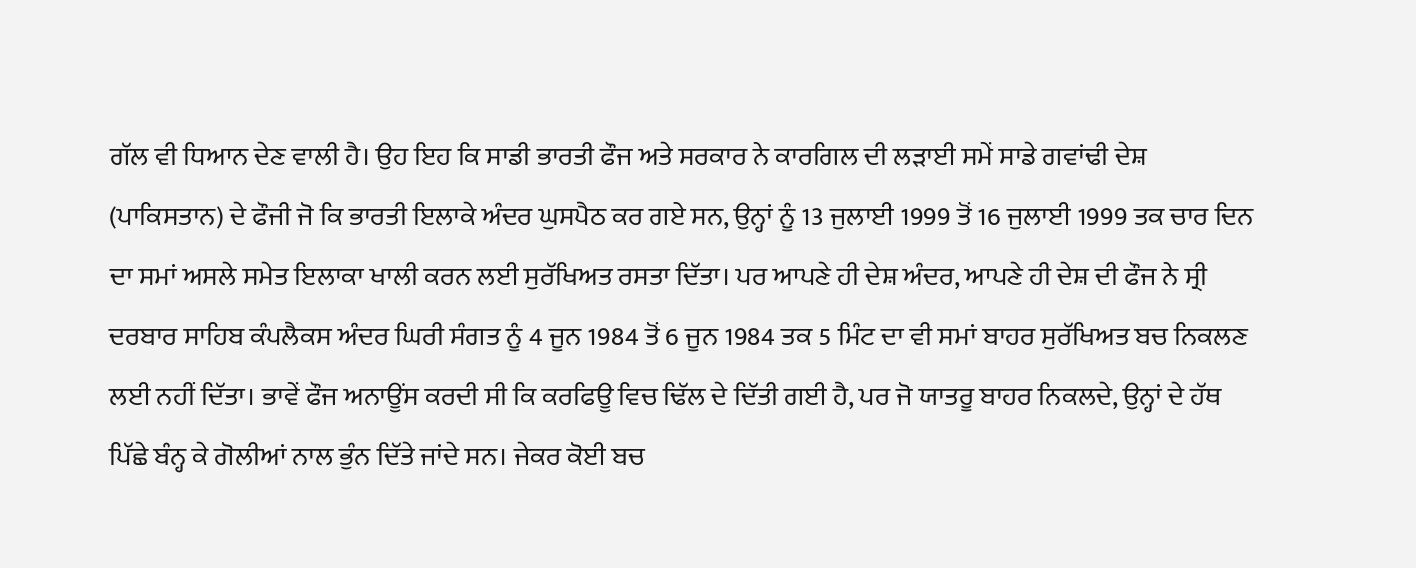ਗੱਲ ਵੀ ਧਿਆਨ ਦੇਣ ਵਾਲੀ ਹੈ। ਉਹ ਇਹ ਕਿ ਸਾਡੀ ਭਾਰਤੀ ਫੌਜ ਅਤੇ ਸਰਕਾਰ ਨੇ ਕਾਰਗਿਲ ਦੀ ਲੜਾਈ ਸਮੇਂ ਸਾਡੇ ਗਵਾਂਢੀ ਦੇਸ਼ (ਪਾਕਿਸਤਾਨ) ਦੇ ਫੌਜੀ ਜੋ ਕਿ ਭਾਰਤੀ ਇਲਾਕੇ ਅੰਦਰ ਘੁਸਪੈਠ ਕਰ ਗਏ ਸਨ, ਉਨ੍ਹਾਂ ਨੂੰ 13 ਜੁਲਾਈ 1999 ਤੋਂ 16 ਜੁਲਾਈ 1999 ਤਕ ਚਾਰ ਦਿਨ ਦਾ ਸਮਾਂ ਅਸਲੇ ਸਮੇਤ ਇਲਾਕਾ ਖਾਲੀ ਕਰਨ ਲਈ ਸੁਰੱਖਿਅਤ ਰਸਤਾ ਦਿੱਤਾ। ਪਰ ਆਪਣੇ ਹੀ ਦੇਸ਼ ਅੰਦਰ, ਆਪਣੇ ਹੀ ਦੇਸ਼ ਦੀ ਫੌਜ ਨੇ ਸ੍ਰੀ ਦਰਬਾਰ ਸਾਹਿਬ ਕੰਪਲੈਕਸ ਅੰਦਰ ਘਿਰੀ ਸੰਗਤ ਨੂੰ 4 ਜੂਨ 1984 ਤੋਂ 6 ਜੂਨ 1984 ਤਕ 5 ਮਿੰਟ ਦਾ ਵੀ ਸਮਾਂ ਬਾਹਰ ਸੁਰੱਖਿਅਤ ਬਚ ਨਿਕਲਣ ਲਈ ਨਹੀਂ ਦਿੱਤਾ। ਭਾਵੇਂ ਫੌਜ ਅਨਾਊਂਸ ਕਰਦੀ ਸੀ ਕਿ ਕਰਫਿਊ ਵਿਚ ਢਿੱਲ ਦੇ ਦਿੱਤੀ ਗਈ ਹੈ, ਪਰ ਜੋ ਯਾਤਰੂ ਬਾਹਰ ਨਿਕਲਦੇ, ਉਨ੍ਹਾਂ ਦੇ ਹੱਥ ਪਿੱਛੇ ਬੰਨ੍ਹ ਕੇ ਗੋਲੀਆਂ ਨਾਲ ਭੁੰਨ ਦਿੱਤੇ ਜਾਂਦੇ ਸਨ। ਜੇਕਰ ਕੋਈ ਬਚ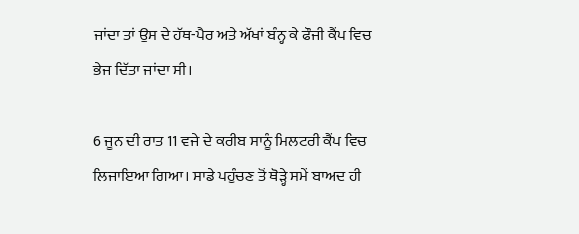ਜਾਂਦਾ ਤਾਂ ਉਸ ਦੇ ਹੱਥ-ਪੈਰ ਅਤੇ ਅੱਖਾਂ ਬੰਨ੍ਹ ਕੇ ਫੌਜੀ ਕੈਂਪ ਵਿਚ ਭੇਜ ਦਿੱਤਾ ਜਾਂਦਾ ਸੀ।

6 ਜੂਨ ਦੀ ਰਾਤ 11 ਵਜੇ ਦੇ ਕਰੀਬ ਸਾਨੂੰ ਮਿਲਟਰੀ ਕੈਂਪ ਵਿਚ ਲਿਜਾਇਆ ਗਿਆ। ਸਾਡੇ ਪਹੁੰਚਣ ਤੋਂ ਥੋੜ੍ਹੇ ਸਮੇਂ ਬਾਅਦ ਹੀ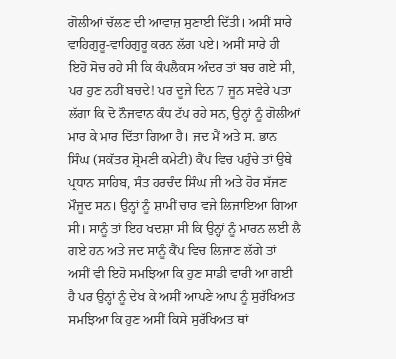ਗੋਲੀਆਂ ਚੱਲਣ ਦੀ ਆਵਾਜ਼ ਸੁਣਾਈ ਦਿੱਤੀ। ਅਸੀਂ ਸਾਰੇ ਵਾਹਿਗੁਰੂ-ਵਾਹਿਗੁਰੂ ਕਰਨ ਲੱਗ ਪਏ। ਅਸੀਂ ਸਾਰੇ ਹੀ ਇਹੋ ਸੋਚ ਰਹੇ ਸੀ ਕਿ ਕੰਪਲੈਕਸ ਅੰਦਰ ਤਾਂ ਬਚ ਗਏ ਸੀ, ਪਰ ਹੁਣ ਨਹੀਂ ਬਚਦੇ! ਪਰ ਦੂਜੇ ਦਿਨ 7 ਜੂਨ ਸਵੇਰੇ ਪਤਾ ਲੱਗਾ ਕਿ ਦੋ ਨੌਜਵਾਨ ਕੰਧ ਟੱਪ ਰਹੇ ਸਨ, ਉਨ੍ਹਾਂ ਨੂੰ ਗੋਲੀਆਂ ਮਾਰ ਕੇ ਮਾਰ ਦਿੱਤਾ ਗਿਆ ਹੈ। ਜਦ ਮੈਂ ਅਤੇ ਸ. ਭਾਨ ਸਿੰਘ (ਸਕੱਤਰ ਸ਼੍ਰੋਮਣੀ ਕਮੇਟੀ) ਕੈਂਪ ਵਿਚ ਪਹੁੰਚੇ ਤਾਂ ਉਥੇ ਪ੍ਰਧਾਨ ਸਾਹਿਬ, ਸੰਤ ਹਰਚੰਦ ਸਿੰਘ ਜੀ ਅਤੇ ਹੋਰ ਸੱਜਣ ਮੌਜੂਦ ਸਨ। ਉਨ੍ਹਾਂ ਨੂੰ ਸ਼ਾਮੀਂ ਚਾਰ ਵਜੇ ਲਿਜਾਇਆ ਗਿਆ ਸੀ। ਸਾਨੂੰ ਤਾਂ ਇਹ ਖਦਸ਼ਾ ਸੀ ਕਿ ਉਨ੍ਹਾਂ ਨੂੰ ਮਾਰਨ ਲਈ ਲੈ ਗਏ ਹਨ ਅਤੇ ਜਦ ਸਾਨੂੰ ਕੈਂਪ ਵਿਚ ਲਿਜਾਣ ਲੱਗੇ ਤਾਂ ਅਸੀਂ ਵੀ ਇਹੋ ਸਮਝਿਆ ਕਿ ਹੁਣ ਸਾਡੀ ਵਾਰੀ ਆ ਗਈ ਹੈ ਪਰ ਉਨ੍ਹਾਂ ਨੂੰ ਦੇਖ ਕੇ ਅਸੀਂ ਆਪਣੇ ਆਪ ਨੂੰ ਸੁਰੱਖਿਅਤ ਸਮਝਿਆ ਕਿ ਹੁਣ ਅਸੀਂ ਕਿਸੇ ਸੁਰੱਖਿਅਤ ਥਾਂ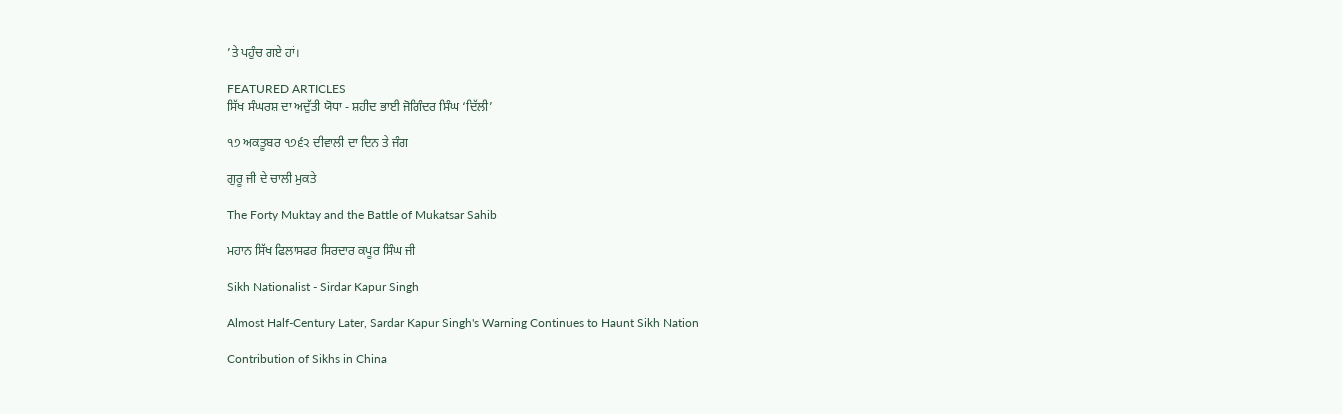’ਤੇ ਪਹੁੰਚ ਗਏ ਹਾਂ।

FEATURED ARTICLES
ਸਿੱਖ ਸੰਘਰਸ਼ ਦਾ ਅਦੁੱਤੀ ਯੋਧਾ - ਸ਼ਹੀਦ ਭਾਈ ਜੋਗਿੰਦਰ ਸਿੰਘ ‘ਦਿੱਲੀ’

੧੭ ਅਕਤੂਬਰ ੧੭੬੨ ਦੀਵਾਲੀ ਦਾ ਦਿਨ ਤੇ ਜੰਗ

ਗੁਰੂ ਜੀ ਦੇ ਚਾਲੀ ਮੁਕਤੇ

The Forty Muktay and the Battle of Mukatsar Sahib

ਮਹਾਨ ਸਿੱਖ ਫਿਲਾਸਫਰ ਸਿਰਦਾਰ ਕਪੂਰ ਸਿੰਘ ਜੀ

Sikh Nationalist - Sirdar Kapur Singh

Almost Half-Century Later, Sardar Kapur Singh's Warning Continues to Haunt Sikh Nation

Contribution of Sikhs in China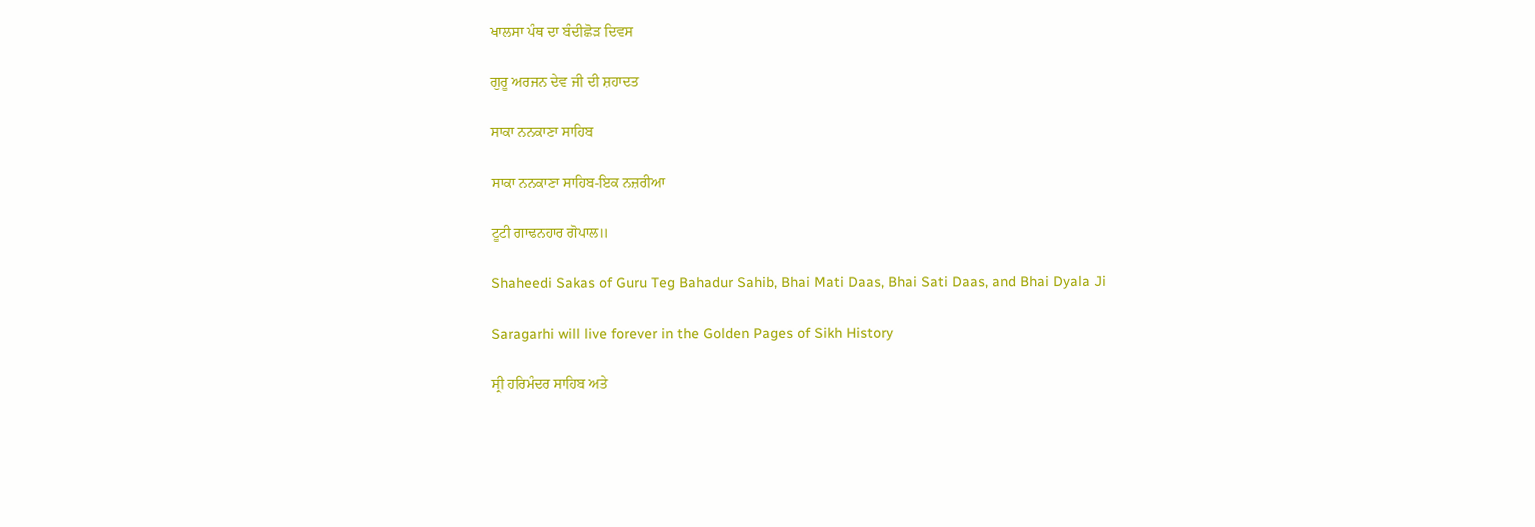ਖਾਲਸਾ ਪੰਥ ਦਾ ਬੰਦੀਛੋੜ ਦਿਵਸ

ਗੁਰੂ ਅਰਜਨ ਦੇਵ ਜੀ ਦੀ ਸ਼ਹਾਦਤ

ਸਾਕਾ ਨਨਕਾਣਾ ਸਾਹਿਬ

ਸਾਕਾ ਨਨਕਾਣਾ ਸਾਹਿਬ-ਇਕ ਨਜ਼ਰੀਆ

ਟੂਟੀ ਗਾਢਨਹਾਰ ਗੋਪਾਲ॥

Shaheedi Sakas of Guru Teg Bahadur Sahib, Bhai Mati Daas, Bhai Sati Daas, and Bhai Dyala Ji

Saragarhi will live forever in the Golden Pages of Sikh History

ਸ੍ਰੀ ਹਰਿਮੰਦਰ ਸਾਹਿਬ ਅਤੇ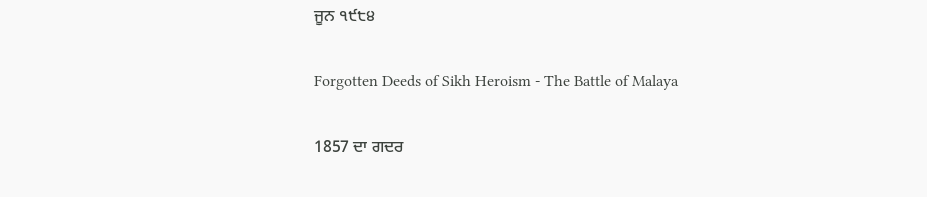ਜੂਨ ੧੯੮੪

Forgotten Deeds of Sikh Heroism - The Battle of Malaya

1857 ਦਾ ਗਦਰ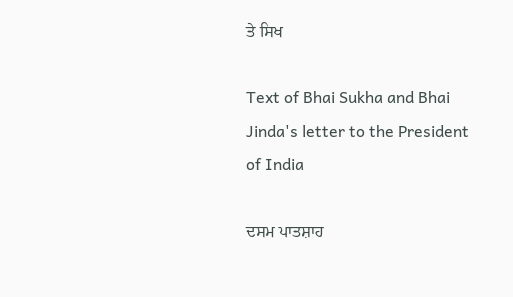ਤੇ ਸਿਖ

Text of Bhai Sukha and Bhai Jinda's letter to the President of India

ਦਸਮ ਪਾਤਸ਼ਾਹ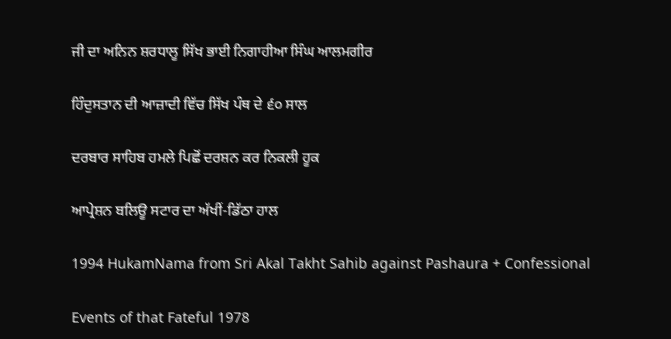ਜੀ ਦਾ ਅਨਿਨ ਸ਼ਰਧਾਲੂ ਸਿੱਖ ਭਾਈ ਨਿਗਾਹੀਆ ਸਿੰਘ ਆਲਮਗੀਰ

ਹਿੰਦੁਸਤਾਨ ਦੀ ਆਜ਼ਾਦੀ ਵਿੱਚ ਸਿੱਖ ਪੰਥ ਦੇ ੬੦ ਸਾਲ

ਦਰਬਾਰ ਸਾਹਿਬ ਹਮਲੇ ਪਿਛੋਂ ਦਰਸ਼ਨ ਕਰ ਨਿਕਲੀ ਹੂਕ

ਆਪ੍ਰੇਸ਼ਨ ਬਲਿਊ ਸਟਾਰ ਦਾ ਅੱਖੀਂ-ਡਿੱਠਾ ਹਾਲ

1994 HukamNama from Sri Akal Takht Sahib against Pashaura + Confessional

Events of that Fateful 1978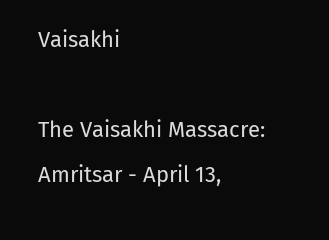Vaisakhi

The Vaisakhi Massacre: Amritsar - April 13,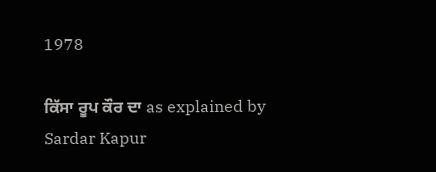1978

ਕਿੱਸਾ ਰੂਪ ਕੌਰ ਦਾ as explained by Sardar Kapur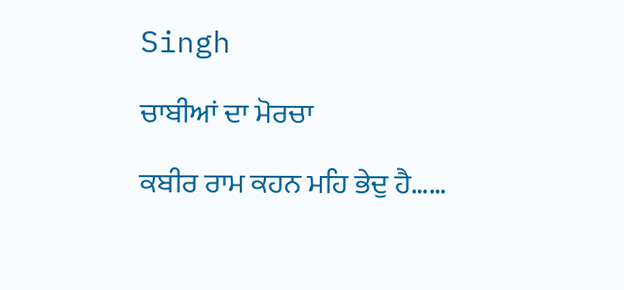Singh

ਚਾਬੀਆਂ ਦਾ ਮੋਰਚਾ

ਕਬੀਰ ਰਾਮ ਕਹਨ ਮਹਿ ਭੇਦੁ ਹੈ……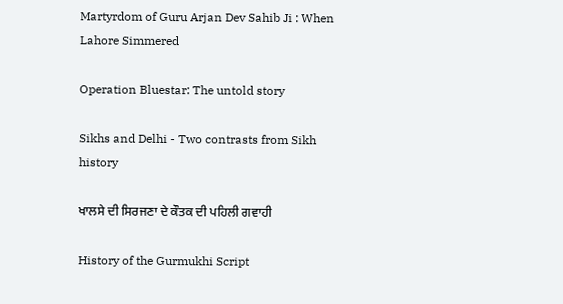Martyrdom of Guru Arjan Dev Sahib Ji : When Lahore Simmered

Operation Bluestar: The untold story

Sikhs and Delhi - Two contrasts from Sikh history

ਖਾਲਸੇ ਦੀ ਸਿਰਜਣਾ ਦੇ ਕੌਤਕ ਦੀ ਪਹਿਲੀ ਗਵਾਹੀ

History of the Gurmukhi Script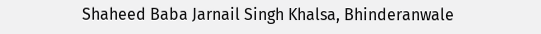Shaheed Baba Jarnail Singh Khalsa, Bhinderanwale